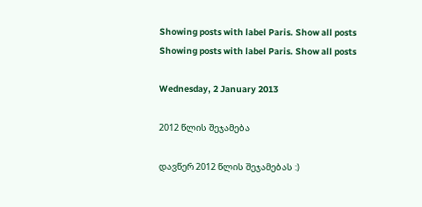Showing posts with label Paris. Show all posts
Showing posts with label Paris. Show all posts

Wednesday, 2 January 2013

2012 წლის შეჯამება

დავწერ 2012 წლის შეჯამებას :)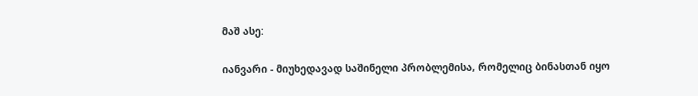მაშ ასე:

იანვარი - მიუხედავად საშინელი პრობლემისა, რომელიც ბინასთან იყო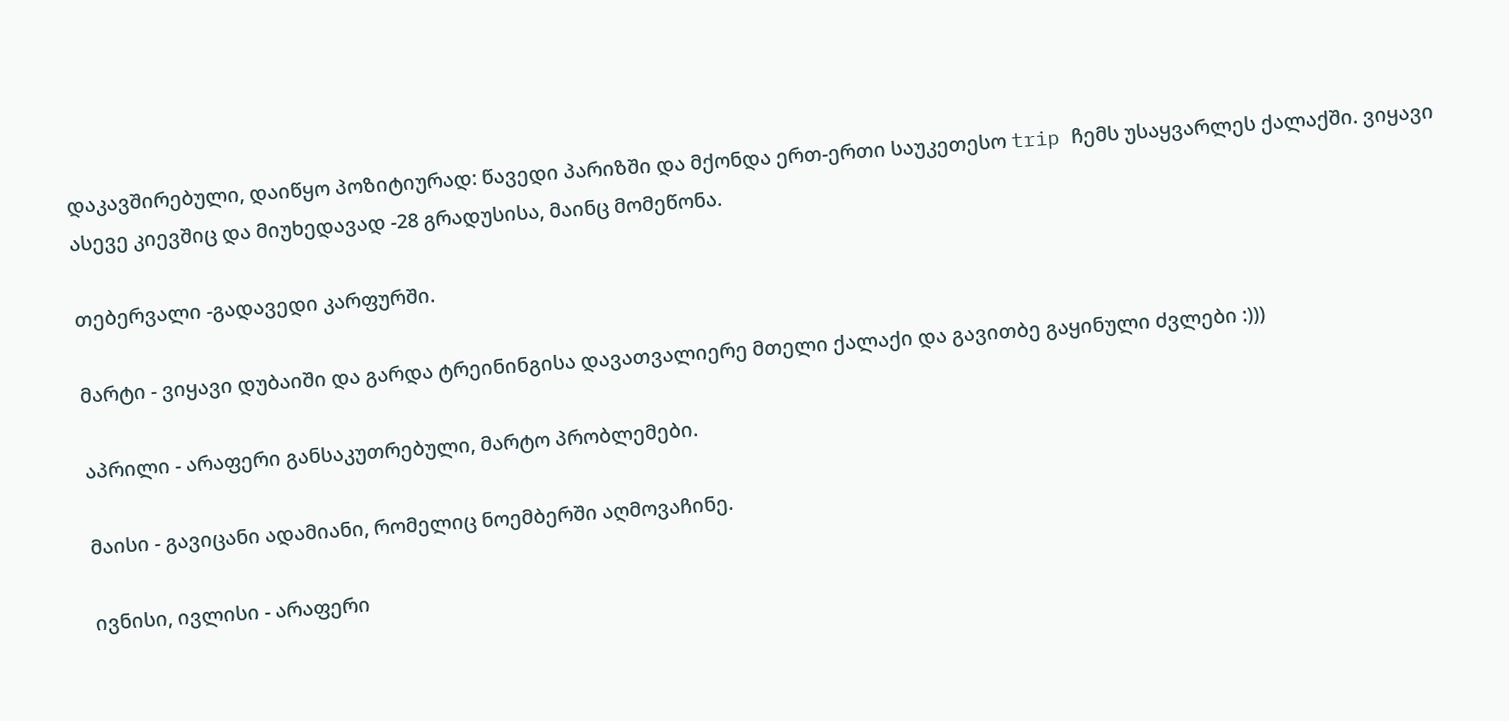დაკავშირებული, დაიწყო პოზიტიურად: წავედი პარიზში და მქონდა ერთ-ერთი საუკეთესო trip ჩემს უსაყვარლეს ქალაქში. ვიყავი ასევე კიევშიც და მიუხედავად -28 გრადუსისა, მაინც მომეწონა.

თებერვალი -გადავედი კარფურში.

მარტი - ვიყავი დუბაიში და გარდა ტრეინინგისა დავათვალიერე მთელი ქალაქი და გავითბე გაყინული ძვლები :)))

აპრილი - არაფერი განსაკუთრებული, მარტო პრობლემები.

მაისი - გავიცანი ადამიანი, რომელიც ნოემბერში აღმოვაჩინე.

ივნისი, ივლისი - არაფერი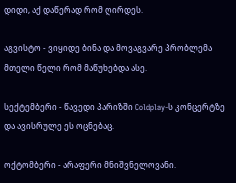დიდი, აქ დაწერად რომ ღირდეს.

აგვისტო - ვიყიდე ბინა და მოვაგვარე პრობლემა მთელი წელი რომ მაწუხებდა ასე.

სექტემბერი - წავედი პარიზში Coldplay-ს კონცერტზე და ავისრულე ეს ოცნებაც.

ოქტომბერი - არაფერი მნიშვნელოვანი.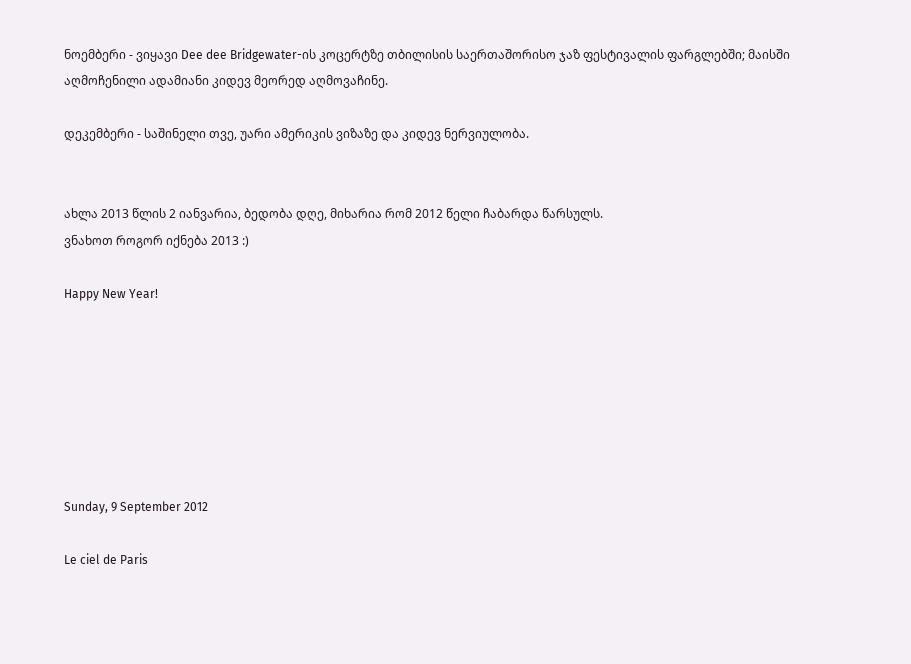ნოემბერი - ვიყავი Dee dee Bridgewater-ის კოცერტზე თბილისის საერთაშორისო ჯაზ ფესტივალის ფარგლებში; მაისში აღმოჩენილი ადამიანი კიდევ მეორედ აღმოვაჩინე.

დეკემბერი - საშინელი თვე, უარი ამერიკის ვიზაზე და კიდევ ნერვიულობა.


ახლა 2013 წლის 2 იანვარია, ბედობა დღე, მიხარია რომ 2012 წელი ჩაბარდა წარსულს.
ვნახოთ როგორ იქნება 2013 :)

Happy New Year!







Sunday, 9 September 2012

Le ciel de Paris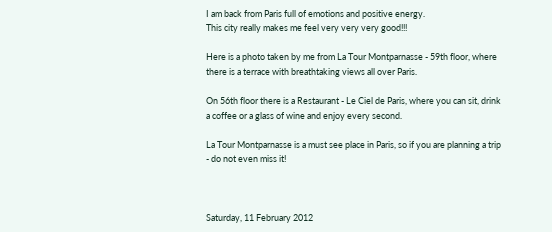I am back from Paris full of emotions and positive energy.
This city really makes me feel very very very good!!!

Here is a photo taken by me from La Tour Montparnasse - 59th floor, where there is a terrace with breathtaking views all over Paris.

On 56th floor there is a Restaurant - Le Ciel de Paris, where you can sit, drink a coffee or a glass of wine and enjoy every second.

La Tour Montparnasse is a must see place in Paris, so if you are planning a trip - do not even miss it!



Saturday, 11 February 2012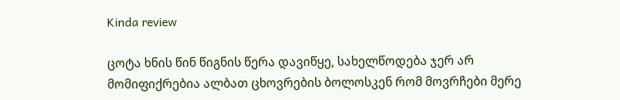Kinda review

ცოტა ხნის წინ წიგნის წერა დავიწყე, სახელწოდება ჯერ არ მომიფიქრებია ალბათ ცხოვრების ბოლოსკენ რომ მოვრჩები მერე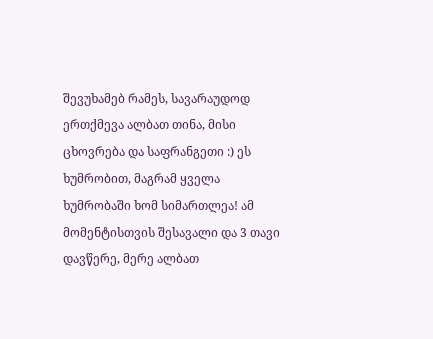შევუხამებ რამეს, სავარაუდოდ ერთქმევა ალბათ თინა, მისი ცხოვრება და საფრანგეთი :) ეს ხუმრობით, მაგრამ ყველა ხუმრობაში ხომ სიმართლეა! ამ მომენტისთვის შესავალი და 3 თავი დავწერე, მერე ალბათ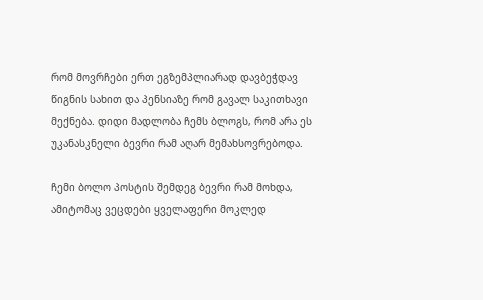რომ მოვრჩები ერთ ეგზემპლიარად დავბეჭდავ წიგნის სახით და პენსიაზე რომ გავალ საკითხავი მექნება. დიდი მადლობა ჩემს ბლოგს, რომ არა ეს უკანასკნელი ბევრი რამ აღარ მემახსოვრებოდა.

ჩემი ბოლო პოსტის შემდეგ ბევრი რამ მოხდა, ამიტომაც ვეცდები ყველაფერი მოკლედ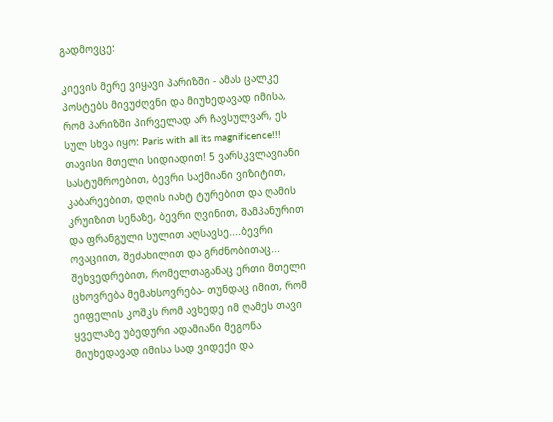გადმოვცე:

კიევის მერე ვიყავი პარიზში - ამას ცალკე პოსტებს მივუძღვნი და მიუხედავად იმისა, რომ პარიზში პირველად არ ჩავსულვარ, ეს სულ სხვა იყო: Paris with all its magnificence!!! თავისი მთელი სიდიადით! 5 ვარსკვლავიანი სასტუმროებით, ბევრი საქმიანი ვიზიტით, კაბარეებით, დღის იახტ ტურებით და ღამის კრუიზით სენაზე, ბევრი ღვინით, შამპანურით და ფრანგული სულით აღსავსე....ბევრი ოვაციით, შეძახილით და გრძნობითაც... შეხვედრებით, რომელთაგანაც ერთი მთელი ცხოვრება მემახსოვრება- თუნდაც იმით, რომ ეიფელის კოშკს რომ ავხედე იმ ღამეს თავი ყველაზე უბედური ადამიანი მეგონა მიუხედავად იმისა სად ვიდექი და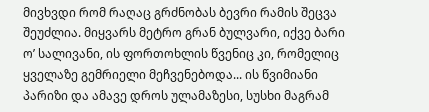მივხვდი რომ რაღაც გრძნობას ბევრი რამის შეცვა შეუძლია. მიყვარს მეტრო გრან ბულვარი, იქვე ბარი ო’ სალივანი, ის ფორთოხლის წვენიც კი, რომელიც ყველაზე გემრიელი მეჩვენებოდა... ის წვიმიანი პარიზი და ამავე დროს ულამაზესი, სუსხი მაგრამ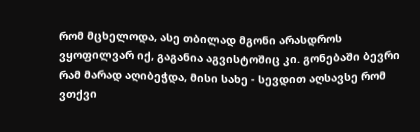რომ მცხელოდა, ასე თბილად მგონი არასდროს ვყოფილვარ იქ, გაგანია აგვისტოშიც კი. გონებაში ბევრი რამ მარად აღიბეჭდა, მისი სახე - სევდით აღსავსე რომ ვთქვი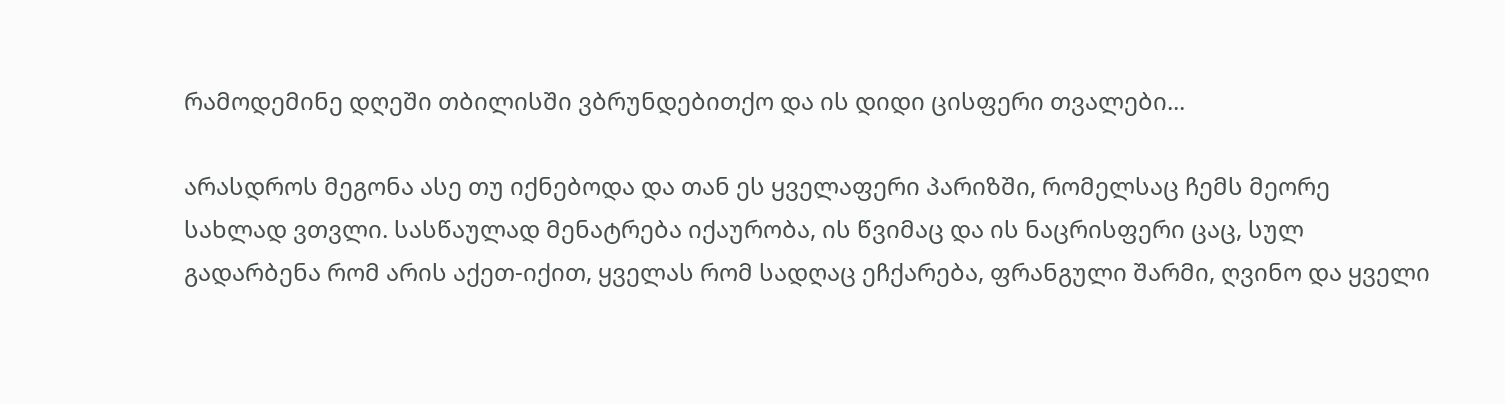რამოდემინე დღეში თბილისში ვბრუნდებითქო და ის დიდი ცისფერი თვალები...

არასდროს მეგონა ასე თუ იქნებოდა და თან ეს ყველაფერი პარიზში, რომელსაც ჩემს მეორე სახლად ვთვლი. სასწაულად მენატრება იქაურობა, ის წვიმაც და ის ნაცრისფერი ცაც, სულ გადარბენა რომ არის აქეთ-იქით, ყველას რომ სადღაც ეჩქარება, ფრანგული შარმი, ღვინო და ყველი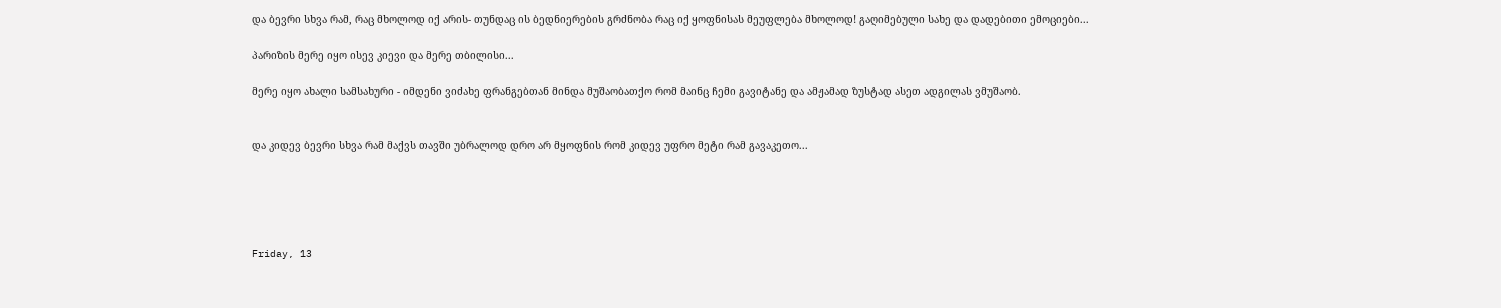და ბევრი სხვა რამ, რაც მხოლოდ იქ არის- თუნდაც ის ბედნიერების გრძნობა რაც იქ ყოფნისას მეუფლება მხოლოდ! გაღიმებული სახე და დადებითი ემოციები...

პარიზის მერე იყო ისევ კიევი და მერე თბილისი...

მერე იყო ახალი სამსახური - იმდენი ვიძახე ფრანგებთან მინდა მუშაობათქო რომ მაინც ჩემი გავიტანე და ამჟამად ზუსტად ასეთ ადგილას ვმუშაობ.


და კიდევ ბევრი სხვა რამ მაქვს თავში უბრალოდ დრო არ მყოფნის რომ კიდევ უფრო მეტი რამ გავაკეთო...





Friday, 13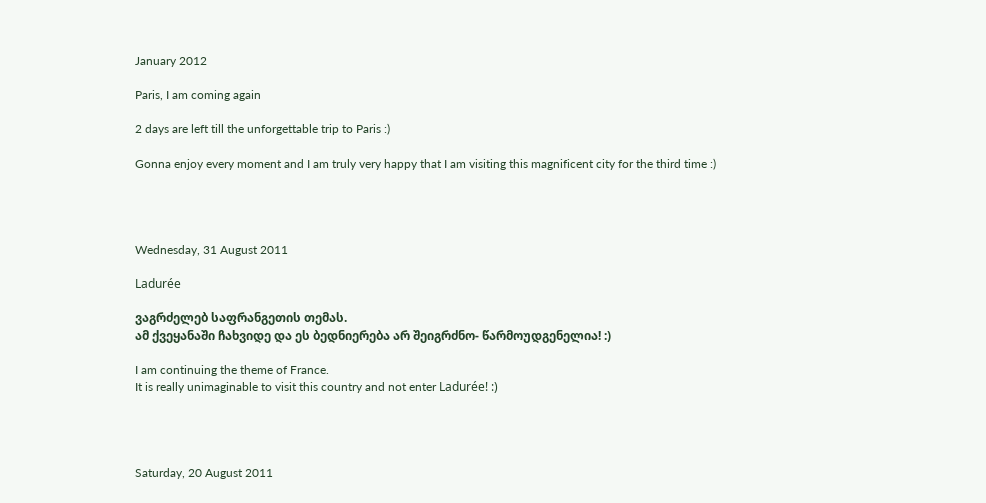January 2012

Paris, I am coming again

2 days are left till the unforgettable trip to Paris :)

Gonna enjoy every moment and I am truly very happy that I am visiting this magnificent city for the third time :)




Wednesday, 31 August 2011

Ladurée

ვაგრძელებ საფრანგეთის თემას.
ამ ქვეყანაში ჩახვიდე და ეს ბედნიერება არ შეიგრძნო- წარმოუდგენელია! :)

I am continuing the theme of France.
It is really unimaginable to visit this country and not enter Ladurée! :)




Saturday, 20 August 2011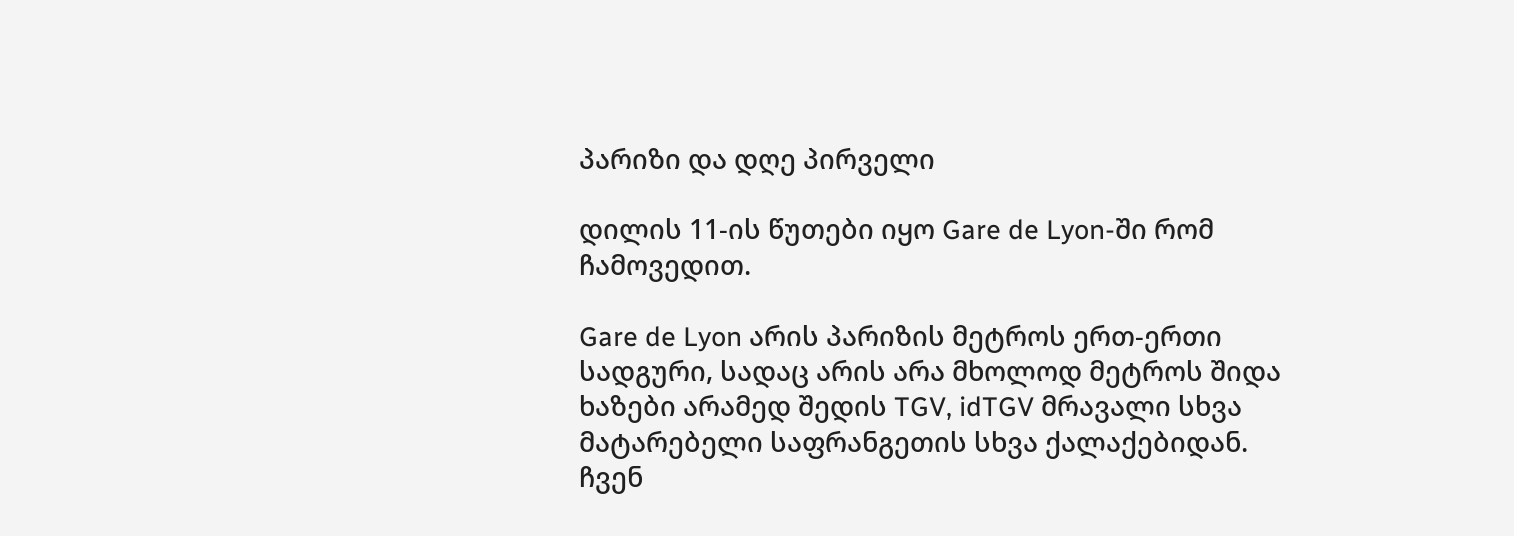პარიზი და დღე პირველი

დილის 11-ის წუთები იყო Gare de Lyon-ში რომ ჩამოვედით.

Gare de Lyon არის პარიზის მეტროს ერთ-ერთი სადგური, სადაც არის არა მხოლოდ მეტროს შიდა ხაზები არამედ შედის TGV, idTGV მრავალი სხვა მატარებელი საფრანგეთის სხვა ქალაქებიდან.
ჩვენ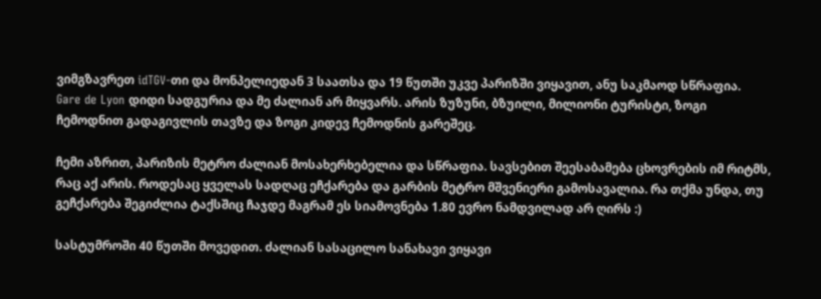ვიმგზავრეთ idTGV-თი და მონპელიედან 3 საათსა და 19 წუთში უკვე პარიზში ვიყავით, ანუ საკმაოდ სწრაფია.
Gare de Lyon დიდი სადგურია და მე ძალიან არ მიყვარს. არის ზუზუნი, ბზუილი, მილიონი ტურისტი, ზოგი ჩემოდნით გადაგივლის თავზე და ზოგი კიდევ ჩემოდნის გარეშეც.

ჩემი აზრით, პარიზის მეტრო ძალიან მოსახერხებელია და სწრაფია. სავსებით შეესაბამება ცხოვრების იმ რიტმს, რაც აქ არის. როდესაც ყველას სადღაც ეჩქარება და გარბის მეტრო მშვენიერი გამოსავალია. რა თქმა უნდა, თუ გეჩქარება შეგიძლია ტაქსშიც ჩაჯდე მაგრამ ეს სიამოვნება 1.80 ევრო ნამდვილად არ ღირს :)

სასტუმროში 40 წუთში მოვედით. ძალიან სასაცილო სანახავი ვიყავი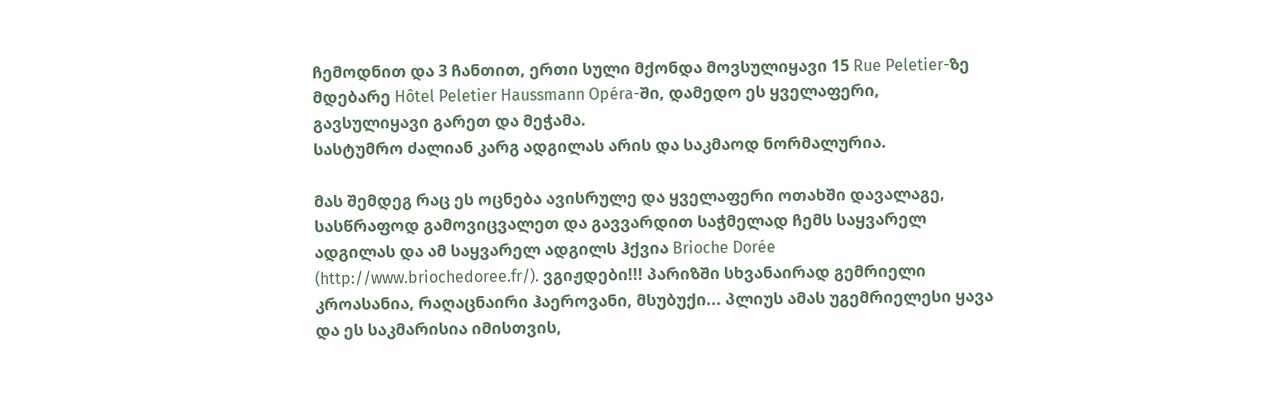ჩემოდნით და 3 ჩანთით, ერთი სული მქონდა მოვსულიყავი 15 Rue Peletier-ზე მდებარე Hôtel Peletier Haussmann Opéra-ში, დამედო ეს ყველაფერი, გავსულიყავი გარეთ და მეჭამა.
სასტუმრო ძალიან კარგ ადგილას არის და საკმაოდ ნორმალურია.

მას შემდეგ რაც ეს ოცნება ავისრულე და ყველაფერი ოთახში დავალაგე, სასწრაფოდ გამოვიცვალეთ და გავვარდით საჭმელად ჩემს საყვარელ ადგილას და ამ საყვარელ ადგილს ჰქვია Brioche Dorée (http://www.briochedoree.fr/). ვგიჟდები!!! პარიზში სხვანაირად გემრიელი კროასანია, რაღაცნაირი ჰაეროვანი, მსუბუქი... პლიუს ამას უგემრიელესი ყავა და ეს საკმარისია იმისთვის,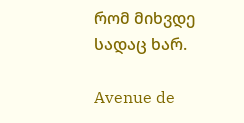რომ მიხვდე სადაც ხარ.

Avenue de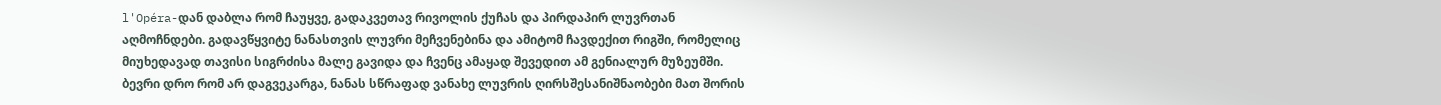l'Opéra-დან დაბლა რომ ჩაუყვე, გადაკვეთავ რივოლის ქუჩას და პირდაპირ ლუვრთან აღმოჩნდები. გადავწყვიტე ნანასთვის ლუვრი მეჩვენებინა და ამიტომ ჩავდექით რიგში, რომელიც მიუხედავად თავისი სიგრძისა მალე გავიდა და ჩვენც ამაყად შევედით ამ გენიალურ მუზეუმში. ბევრი დრო რომ არ დაგვეკარგა, ნანას სწრაფად ვანახე ლუვრის ღირსშესანიშნაობები მათ შორის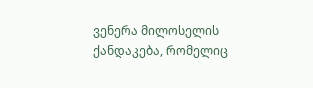ვენერა მილოსელის ქანდაკება, რომელიც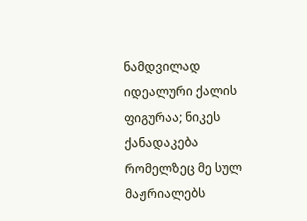ნამდვილად იდეალური ქალის ფიგურაა; ნიკეს ქანადაკება რომელზეც მე სულ მაჟრიალებს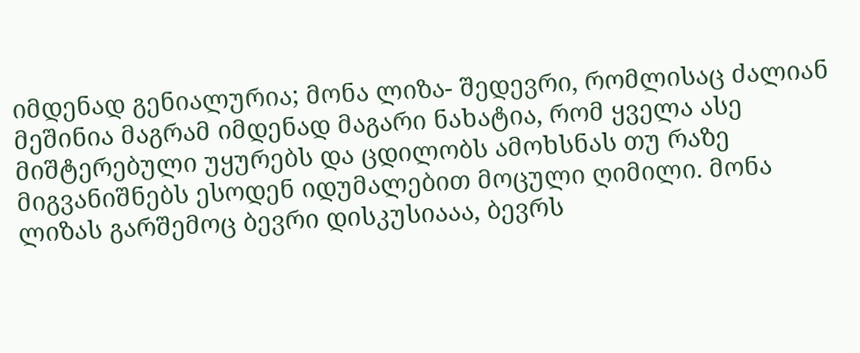იმდენად გენიალურია; მონა ლიზა- შედევრი, რომლისაც ძალიან მეშინია მაგრამ იმდენად მაგარი ნახატია, რომ ყველა ასე მიშტერებული უყურებს და ცდილობს ამოხსნას თუ რაზე მიგვანიშნებს ესოდენ იდუმალებით მოცული ღიმილი. მონა ლიზას გარშემოც ბევრი დისკუსიააა, ბევრს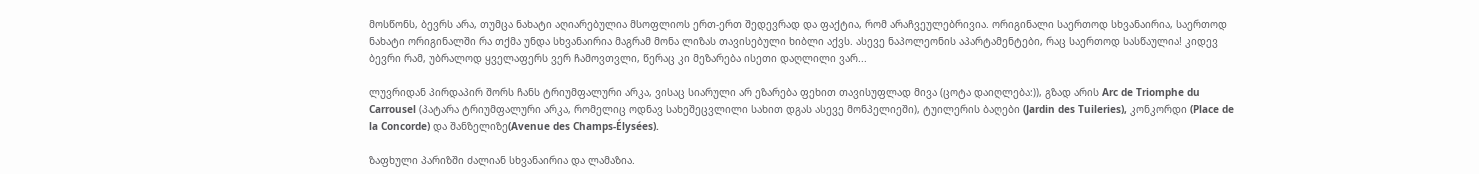მოსწონს, ბევრს არა, თუმცა ნახატი აღიარებულია მსოფლიოს ერთ-ერთ შედევრად და ფაქტია, რომ არაჩვეულებრივია. ორიგინალი საერთოდ სხვანაირია, საერთოდ ნახატი ორიგინალში რა თქმა უნდა სხვანაირია მაგრამ მონა ლიზას თავისებული ხიბლი აქვს. ასევე ნაპოლეონის აპარტამენტები, რაც საერთოდ სასწაულია! კიდევ ბევრი რამ, უბრალოდ ყველაფერს ვერ ჩამოვთვლი, წერაც კი მეზარება ისეთი დაღლილი ვარ...

ლუვრიდან პირდაპირ შორს ჩანს ტრიუმფალური არკა, ვისაც სიარული არ ეზარება ფეხით თავისუფლად მივა (ცოტა დაიღლება:)), გზად არის Arc de Triomphe du Carrousel (პატარა ტრიუმფალური არკა, რომელიც ოდნავ სახეშეცვლილი სახით დგას ასევე მონპელიეში), ტუილერის ბაღები (Jardin des Tuileries), კონკორდი (Place de la Concorde) და შანზელიზე(Avenue des Champs-Élysées).

ზაფხული პარიზში ძალიან სხვანაირია და ლამაზია.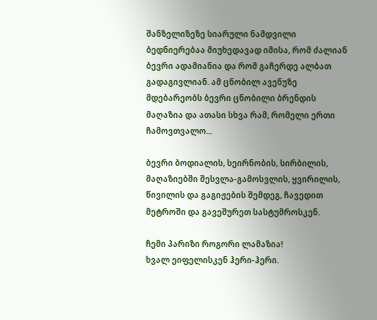შანზელიზეზე სიარული ნამდვილი ბედნიერებაა მიუხედავად იმისა, რომ ძალიან ბევრი ადამიანია და რომ გაჩერდე ალბათ გადაგივლიან. ამ ცნობილ ავენუზე მდებარეობს ბევრი ცნობილი ბრენდის მაღაზია და ათასი სხვა რამ, რომელი ერთი ჩამოვთვალო...

ბევრი ბოდიალის, სეირნობის, სირბილის, მაღაზიებში შესვლა-გამოსვლის, ყვირილის, წივილის და გაგიჟების შემდეგ, ჩავედით მეტროში და გავეშურეთ სასტუმროსკენ.

ჩემი პარიზი როგორი ლამაზია!
ხვალ ეიფელისკენ ჰერი-ჰერი.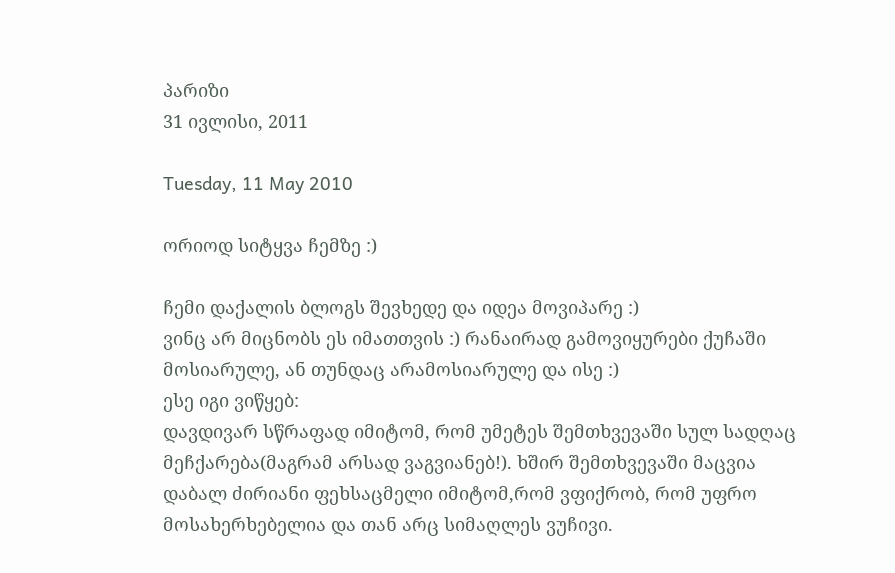პარიზი
31 ივლისი, 2011

Tuesday, 11 May 2010

ორიოდ სიტყვა ჩემზე :)

ჩემი დაქალის ბლოგს შევხედე და იდეა მოვიპარე :)
ვინც არ მიცნობს ეს იმათთვის :) რანაირად გამოვიყურები ქუჩაში მოსიარულე, ან თუნდაც არამოსიარულე და ისე :)
ესე იგი ვიწყებ:
დავდივარ სწრაფად იმიტომ, რომ უმეტეს შემთხვევაში სულ სადღაც მეჩქარება(მაგრამ არსად ვაგვიანებ!). ხშირ შემთხვევაში მაცვია დაბალ ძირიანი ფეხსაცმელი იმიტომ,რომ ვფიქრობ, რომ უფრო მოსახერხებელია და თან არც სიმაღლეს ვუჩივი.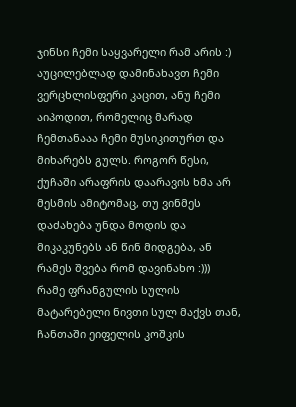ჯინსი ჩემი საყვარელი რამ არის :)
აუცილებლად დამინახავთ ჩემი ვერცხლისფერი კაცით, ანუ ჩემი აიპოდით, რომელიც მარად ჩემთანააა ჩემი მუსიკითურთ და მიხარებს გულს. როგორ წესი, ქუჩაში არაფრის დაარავის ხმა არ მესმის ამიტომაც, თუ ვინმეს დაძახება უნდა მოდის და მიკაკუნებს ან წინ მიდგება, ან რამეს შვება რომ დავინახო :)))
რამე ფრანგულის სულის მატარებელი ნივთი სულ მაქვს თან, ჩანთაში ეიფელის კოშკის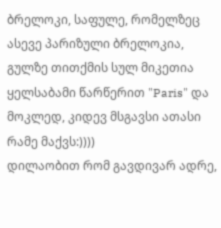ბრელოკი, საფულე, რომელზეც ასევე პარიზული ბრელოკია, გულზე თითქმის სულ მიკეთია ყელსაბამი წარწერით "Paris" და მოკლედ, კიდევ მსგავსი ათასი რამე მაქვს:))))
დილაობით რომ გავდივარ ადრე,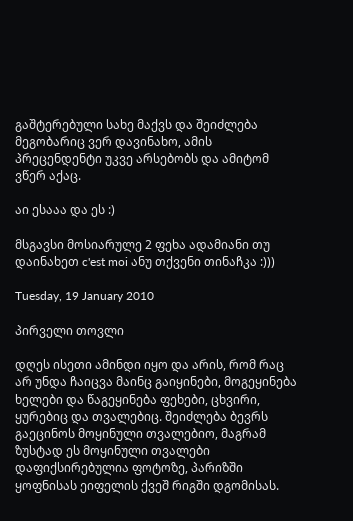გაშტერებული სახე მაქვს და შეიძლება მეგობარიც ვერ დავინახო, ამის პრეცენდენტი უკვე არსებობს და ამიტომ ვწერ აქაც.

აი ესააა და ეს :)

მსგავსი მოსიარულე 2 ფეხა ადამიანი თუ დაინახეთ c'est moi ანუ თქვენი თინაჩკა :)))

Tuesday, 19 January 2010

პირველი თოვლი

დღეს ისეთი ამინდი იყო და არის, რომ რაც არ უნდა ჩაიცვა მაინც გაიყინები, მოგეყინება ხელები და წაგეყინება ფეხები, ცხვირი, ყურებიც და თვალებიც. შეიძლება ბევრს გაეცინოს მოყინული თვალებიო, მაგრამ ზუსტად ეს მოყინული თვალები დაფიქსირებულია ფოტოზე, პარიზში ყოფნისას ეიფელის ქვეშ რიგში დგომისას.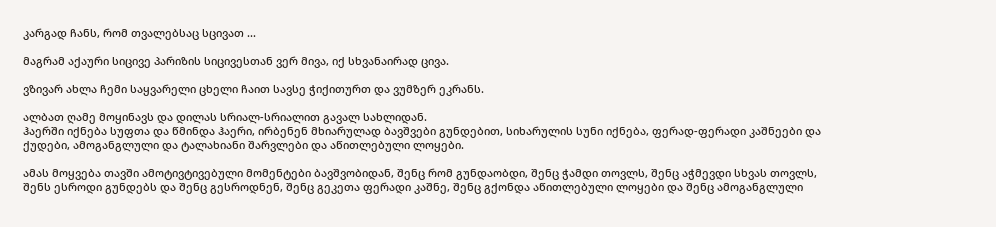კარგად ჩანს, რომ თვალებსაც სცივათ ...

მაგრამ აქაური სიცივე პარიზის სიცივესთან ვერ მივა, იქ სხვანაირად ცივა.

ვზივარ ახლა ჩემი საყვარელი ცხელი ჩაით სავსე ჭიქითურთ და ვუმზერ ეკრანს.

ალბათ ღამე მოყინავს და დილას სრიალ-სრიალით გავალ სახლიდან.
ჰაერში იქნება სუფთა და წმინდა ჰაერი, ირბენენ მხიარულად ბავშვები გუნდებით, სიხარულის სუნი იქნება, ფერად-ფერადი კაშნეები და ქუდები, ამოგანგლული და ტალახიანი შარვლები და აწითლებული ლოყები.

ამას მოყვება თავში ამოტივტივებული მომენტები ბავშვობიდან, შენც რომ გუნდაობდი, შენც ჭამდი თოვლს, შენც აჭმევდი სხვას თოვლს, შენს ესროდი გუნდებს და შენც გესროდნენ, შენც გეკეთა ფერადი კაშნე, შენც გქონდა აწითლებული ლოყები და შენც ამოგანგლული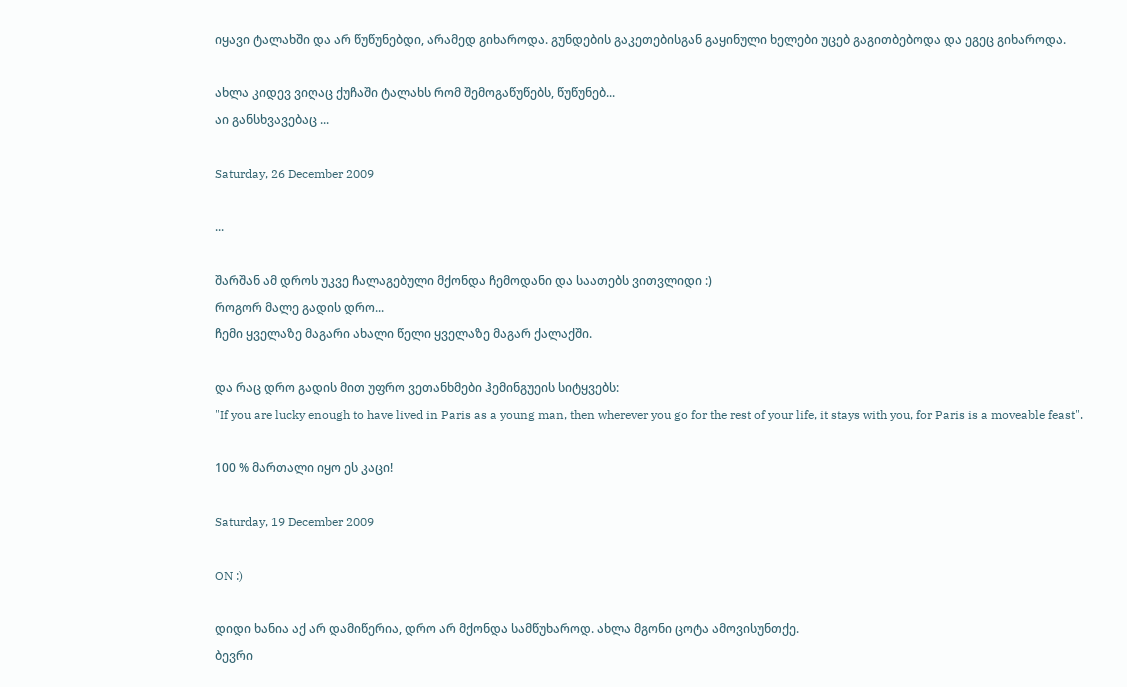იყავი ტალახში და არ წუწუნებდი, არამედ გიხაროდა. გუნდების გაკეთებისგან გაყინული ხელები უცებ გაგითბებოდა და ეგეც გიხაროდა.

ახლა კიდევ ვიღაც ქუჩაში ტალახს რომ შემოგაწუწებს, წუწუნებ...
აი განსხვავებაც ...

Saturday, 26 December 2009

...

შარშან ამ დროს უკვე ჩალაგებული მქონდა ჩემოდანი და საათებს ვითვლიდი :)
როგორ მალე გადის დრო...
ჩემი ყველაზე მაგარი ახალი წელი ყველაზე მაგარ ქალაქში.

და რაც დრო გადის მით უფრო ვეთანხმები ჰემინგუეის სიტყვებს:
"If you are lucky enough to have lived in Paris as a young man, then wherever you go for the rest of your life, it stays with you, for Paris is a moveable feast".

100 % მართალი იყო ეს კაცი!

Saturday, 19 December 2009

ON :)

დიდი ხანია აქ არ დამიწერია, დრო არ მქონდა სამწუხაროდ. ახლა მგონი ცოტა ამოვისუნთქე.
ბევრი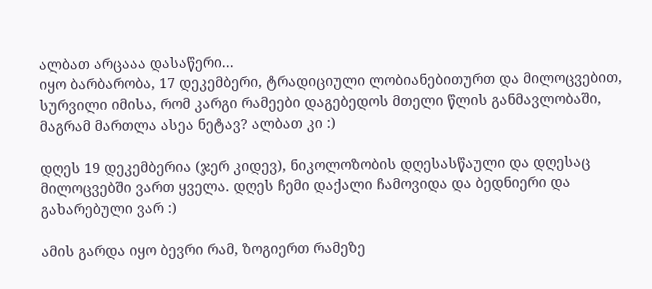ალბათ არცააა დასაწერი...
იყო ბარბარობა, 17 დეკემბერი, ტრადიციული ლობიანებითურთ და მილოცვებით, სურვილი იმისა, რომ კარგი რამეები დაგებედოს მთელი წლის განმავლობაში, მაგრამ მართლა ასეა ნეტავ? ალბათ კი :)

დღეს 19 დეკემბერია (ჯერ კიდევ), ნიკოლოზობის დღესასწაული და დღესაც მილოცვებში ვართ ყველა. დღეს ჩემი დაქალი ჩამოვიდა და ბედნიერი და გახარებული ვარ :)

ამის გარდა იყო ბევრი რამ, ზოგიერთ რამეზე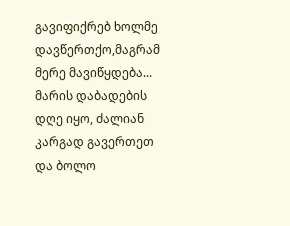გავიფიქრებ ხოლმე დავწერთქო,მაგრამ მერე მავიწყდება... მარის დაბადების დღე იყო, ძალიან კარგად გავერთეთ და ბოლო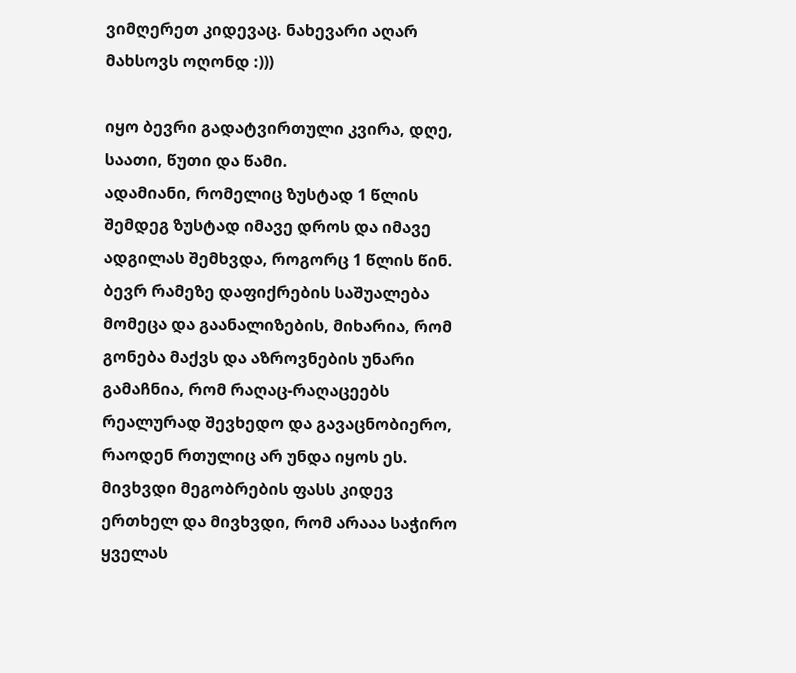ვიმღერეთ კიდევაც. ნახევარი აღარ მახსოვს ოღონდ :)))

იყო ბევრი გადატვირთული კვირა, დღე, საათი, წუთი და წამი.
ადამიანი, რომელიც ზუსტად 1 წლის შემდეგ ზუსტად იმავე დროს და იმავე ადგილას შემხვდა, როგორც 1 წლის წინ.
ბევრ რამეზე დაფიქრების საშუალება მომეცა და გაანალიზების, მიხარია, რომ გონება მაქვს და აზროვნების უნარი გამაჩნია, რომ რაღაც-რაღაცეებს რეალურად შევხედო და გავაცნობიერო, რაოდენ რთულიც არ უნდა იყოს ეს.
მივხვდი მეგობრების ფასს კიდევ ერთხელ და მივხვდი, რომ არააა საჭირო ყველას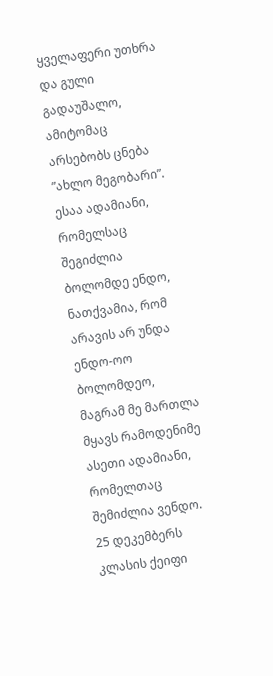ყველაფერი უთხრა და გული გადაუშალო, ამიტომაც არსებობს ცნება ”ახლო მეგობარი”. ესაა ადამიანი, რომელსაც შეგიძლია ბოლომდე ენდო, ნათქვამია, რომ არავის არ უნდა ენდო-ოო ბოლომდეო, მაგრამ მე მართლა მყავს რამოდენიმე ასეთი ადამიანი, რომელთაც შემიძლია ვენდო.
25 დეკემბერს კლასის ქეიფი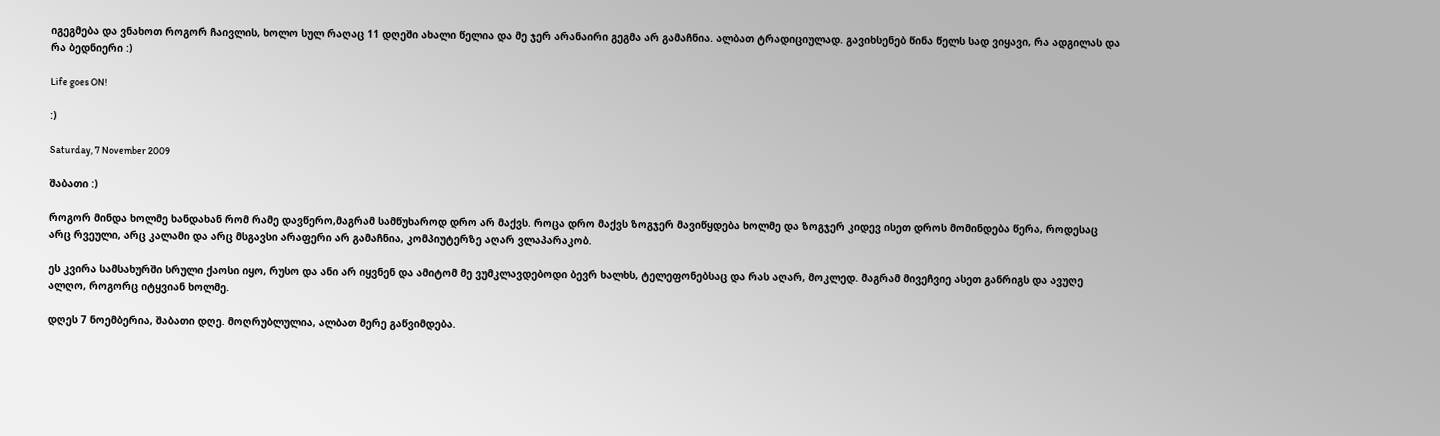იგეგმება და ვნახოთ როგორ ჩაივლის, ხოლო სულ რაღაც 11 დღეში ახალი წელია და მე ჯერ არანაირი გეგმა არ გამაჩნია. ალბათ ტრადიციულად. გავიხსენებ წინა წელს სად ვიყავი, რა ადგილას და რა ბედნიერი :)

Life goes ON!

:)

Saturday, 7 November 2009

შაბათი :)

როგორ მინდა ხოლმე ხანდახან რომ რამე დავწერო,მაგრამ სამწუხაროდ დრო არ მაქვს. როცა დრო მაქვს ზოგჯერ მავიწყდება ხოლმე და ზოგჯერ კიდევ ისეთ დროს მომინდება წერა, როდესაც არც რვეული, არც კალამი და არც მსგავსი არაფერი არ გამაჩნია, კომპიუტერზე აღარ ვლაპარაკობ.

ეს კვირა სამსახურში სრული ქაოსი იყო, რუსო და ანი არ იყვნენ და ამიტომ მე ვუმკლავდებოდი ბევრ ხალხს, ტელეფონებსაც და რას აღარ, მოკლედ. მაგრამ მივეჩვიე ასეთ განრიგს და ავუღე ალღო, როგორც იტყვიან ხოლმე.

დღეს 7 ნოემბერია, შაბათი დღე. მოღრუბლულია, ალბათ მერე გაწვიმდება.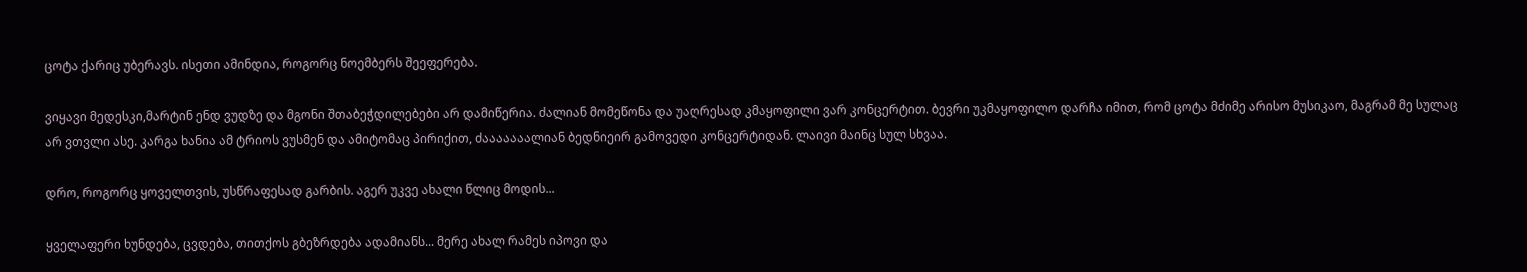ცოტა ქარიც უბერავს. ისეთი ამინდია, როგორც ნოემბერს შეეფერება.

ვიყავი მედესკი,მარტინ ენდ ვუდზე და მგონი შთაბეჭდილებები არ დამიწერია. ძალიან მომეწონა და უაღრესად კმაყოფილი ვარ კონცერტით. ბევრი უკმაყოფილო დარჩა იმით, რომ ცოტა მძიმე არისო მუსიკაო, მაგრამ მე სულაც არ ვთვლი ასე. კარგა ხანია ამ ტრიოს ვუსმენ და ამიტომაც პირიქით, ძააააააალიან ბედნიეირ გამოვედი კონცერტიდან. ლაივი მაინც სულ სხვაა.

დრო, როგორც ყოველთვის, უსწრაფესად გარბის. აგერ უკვე ახალი წლიც მოდის...

ყველაფერი ხუნდება, ცვდება, თითქოს გბეზრდება ადამიანს... მერე ახალ რამეს იპოვი და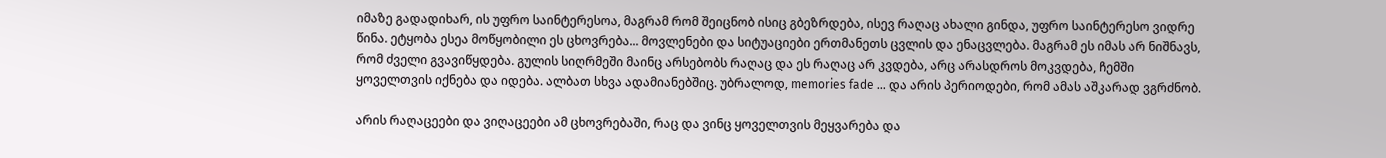იმაზე გადადიხარ, ის უფრო საინტერესოა, მაგრამ რომ შეიცნობ ისიც გბეზრდება, ისევ რაღაც ახალი გინდა, უფრო საინტერესო ვიდრე წინა. ეტყობა ესეა მოწყობილი ეს ცხოვრება... მოვლენები და სიტუაციები ერთმანეთს ცვლის და ენაცვლება. მაგრამ ეს იმას არ ნიშნავს, რომ ძველი გვავიწყდება. გულის სიღრმეში მაინც არსებობს რაღაც და ეს რაღაც არ კვდება, არც არასდროს მოკვდება, ჩემში ყოველთვის იქნება და იდება. ალბათ სხვა ადამიანებშიც. უბრალოდ, memories fade ... და არის პერიოდები, რომ ამას აშკარად ვგრძნობ.

არის რაღაცეები და ვიღაცეები ამ ცხოვრებაში, რაც და ვინც ყოველთვის მეყვარება და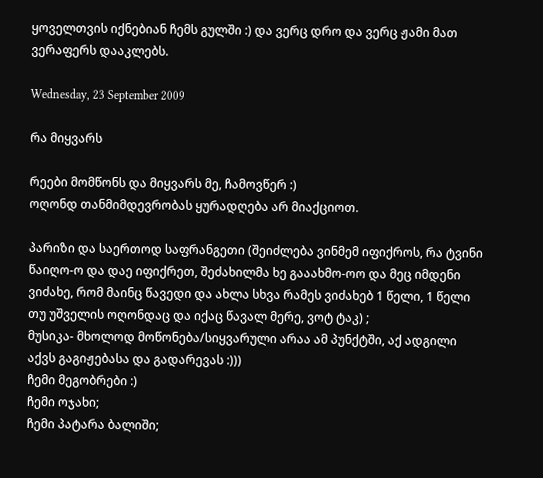ყოველთვის იქნებიან ჩემს გულში :) და ვერც დრო და ვერც ჟამი მათ ვერაფერს დააკლებს.

Wednesday, 23 September 2009

რა მიყვარს

რეები მომწონს და მიყვარს მე, ჩამოვწერ :)
ოღონდ თანმიმდევრობას ყურადღება არ მიაქციოთ.

პარიზი და საერთოდ საფრანგეთი (შეიძლება ვინმემ იფიქროს, რა ტვინი წაიღო-ო და დაე იფიქრეთ, შეძახილმა ხე გააახმო-ოო და მეც იმდენი ვიძახე, რომ მაინც წავედი და ახლა სხვა რამეს ვიძახებ 1 წელი, 1 წელი თუ უშველის ოღონდაც და იქაც წავალ მერე, ვოტ ტაკ) ;
მუსიკა- მხოლოდ მოწონება/სიყვარული არაა ამ პუნქტში, აქ ადგილი აქვს გაგიჟებასა და გადარევას :)))
ჩემი მეგობრები :)
ჩემი ოჯახი;
ჩემი პატარა ბალიში;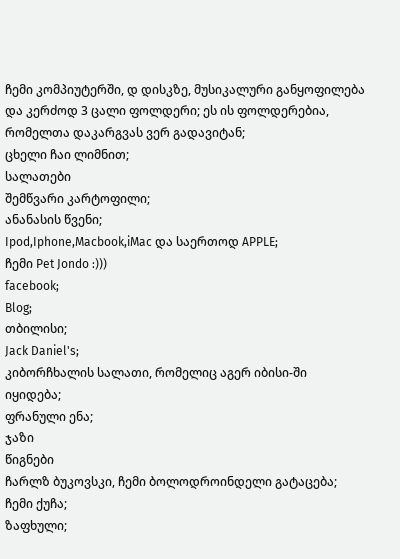ჩემი კომპიუტერში, დ დისკზე, მუსიკალური განყოფილება და კერძოდ 3 ცალი ფოლდერი; ეს ის ფოლდერებია, რომელთა დაკარგვას ვერ გადავიტან;
ცხელი ჩაი ლიმნით;
სალათები
შემწვარი კარტოფილი;
ანანასის წვენი;
Ipod,Iphone,Macbook,iMac და საერთოდ APPLE;
ჩემი Pet Jondo :)))
facebook;
Blog;
თბილისი;
Jack Daniel's;
კიბორჩხალის სალათი, რომელიც აგერ იბისი-ში იყიდება;
ფრანული ენა;
ჯაზი
წიგნები
ჩარლზ ბუკოვსკი, ჩემი ბოლოდროინდელი გატაცება;
ჩემი ქუჩა;
ზაფხული;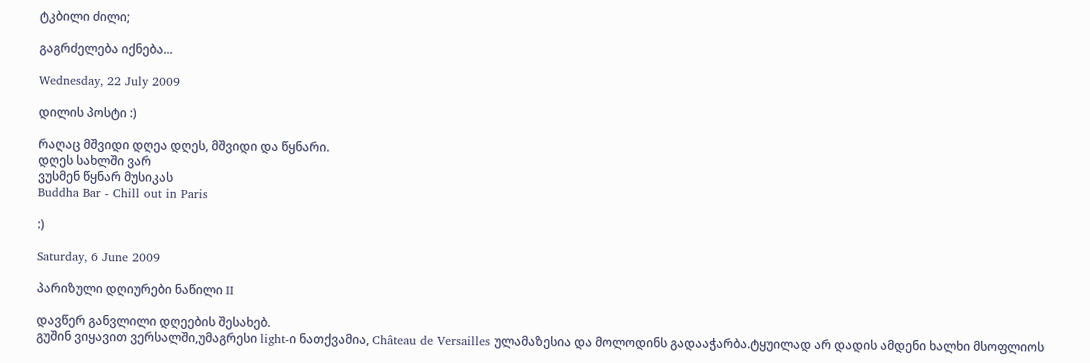ტკბილი ძილი;

გაგრძელება იქნება...

Wednesday, 22 July 2009

დილის პოსტი :)

რაღაც მშვიდი დღეა დღეს, მშვიდი და წყნარი.
დღეს სახლში ვარ
ვუსმენ წყნარ მუსიკას
Buddha Bar - Chill out in Paris

:)

Saturday, 6 June 2009

პარიზული დღიურები ნაწილი II

დავწერ განვლილი დღეების შესახებ.
გუშინ ვიყავით ვერსალში,უმაგრესი light-ი ნათქვამია, Château de Versailles ულამაზესია და მოლოდინს გადააჭარბა.ტყუილად არ დადის ამდენი ხალხი მსოფლიოს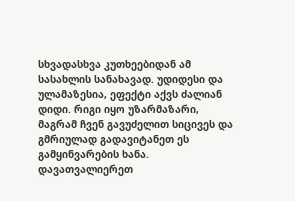სხვადასხვა კუთხეებიდან ამ სასახლის სანახავად. უდიდესი და ულამაზესია, ეფექტი აქვს ძალიან დიდი. რიგი იყო უზარმაზარი, მაგრამ ჩვენ გავუძელით სიცივეს და გმრიულად გადავიტანეთ ეს გამყინვარების ხანა. დავათვალიერეთ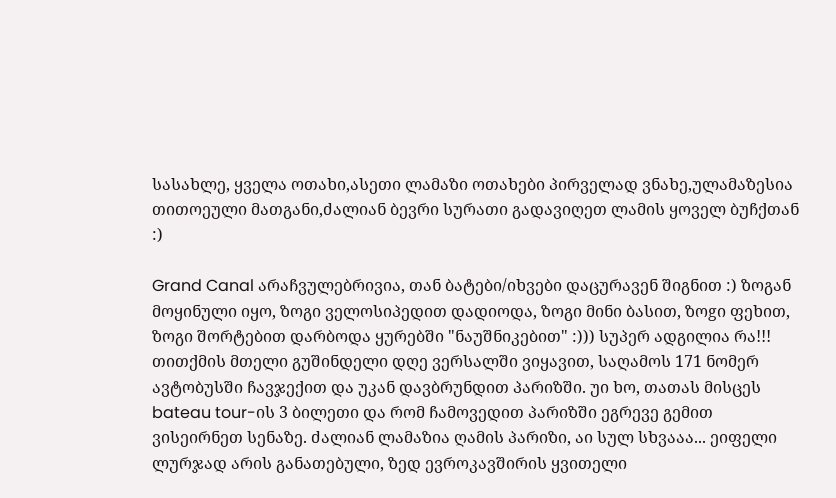სასახლე, ყველა ოთახი,ასეთი ლამაზი ოთახები პირველად ვნახე,ულამაზესია თითოეული მათგანი,ძალიან ბევრი სურათი გადავიღეთ ლამის ყოველ ბუჩქთან :)

Grand Canal არაჩვულებრივია, თან ბატები/იხვები დაცურავენ შიგნით :) ზოგან მოყინული იყო, ზოგი ველოსიპედით დადიოდა, ზოგი მინი ბასით, ზოgი ფეხით, ზოგი შორტებით დარბოდა ყურებში "ნაუშნიკებით" :))) სუპერ ადგილია რა!!! თითქმის მთელი გუშინდელი დღე ვერსალში ვიყავით, საღამოს 171 ნომერ ავტობუსში ჩავჯექით და უკან დავბრუნდით პარიზში. უი ხო, თათას მისცეს bateau tour-ის 3 ბილეთი და რომ ჩამოვედით პარიზში ეგრევე გემით ვისეირნეთ სენაზე. ძალიან ლამაზია ღამის პარიზი, აი სულ სხვააა... ეიფელი ლურჯად არის განათებული, ზედ ევროკავშირის ყვითელი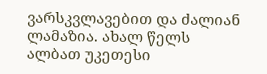ვარსკვლავებით და ძალიან ლამაზია. ახალ წელს ალბათ უკეთესი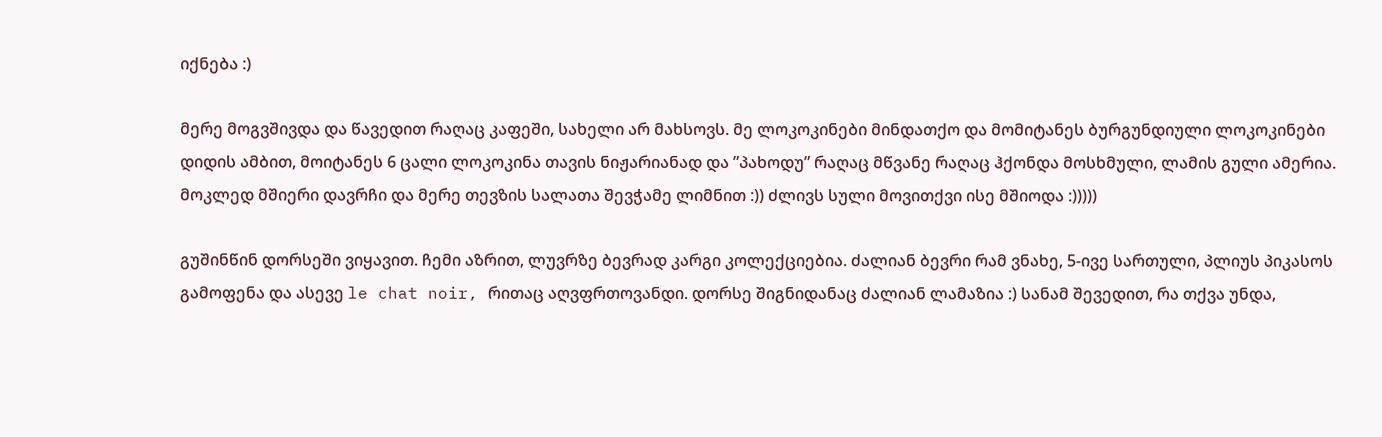იქნება :)

მერე მოგვშივდა და წავედით რაღაც კაფეში, სახელი არ მახსოვს. მე ლოკოკინები მინდათქო და მომიტანეს ბურგუნდიული ლოკოკინები დიდის ამბით, მოიტანეს 6 ცალი ლოკოკინა თავის ნიჟარიანად და ”პახოდუ” რაღაც მწვანე რაღაც ჰქონდა მოსხმული, ლამის გული ამერია. მოკლედ მშიერი დავრჩი და მერე თევზის სალათა შევჭამე ლიმნით :)) ძლივს სული მოვითქვი ისე მშიოდა :)))))

გუშინწინ დორსეში ვიყავით. ჩემი აზრით, ლუვრზე ბევრად კარგი კოლექციებია. ძალიან ბევრი რამ ვნახე, 5-ივე სართული, პლიუს პიკასოს გამოფენა და ასევე le chat noir, რითაც აღვფრთოვანდი. დორსე შიგნიდანაც ძალიან ლამაზია :) სანამ შევედით, რა თქვა უნდა,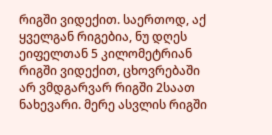რიგში ვიდექით. საერთოდ, აქ ყველგან რიგებია, ნუ დღეს ეიფელთან 5 კილომეტრიან რიგში ვიდექით, ცხოვრებაში არ ვმდგარვარ რიგში 2საათ ნახევარი. მერე ასვლის რიგში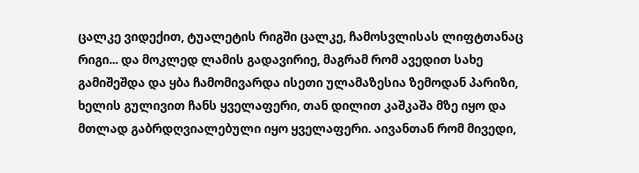ცალკე ვიდექით, ტუალეტის რიგში ცალკე, ჩამოსვლისას ლიფტთანაც რიგი... და მოკლედ ლამის გადავირიე, მაგრამ რომ ავედით სახე გამიშეშდა და ყბა ჩამომივარდა ისეთი ულამაზესია ზემოდან პარიზი, ხელის გულივით ჩანს ყველაფერი, თან დილით კაშკაშა მზე იყო და მთლად გაბრდღვიალებული იყო ყველაფერი. აივანთან რომ მივედი,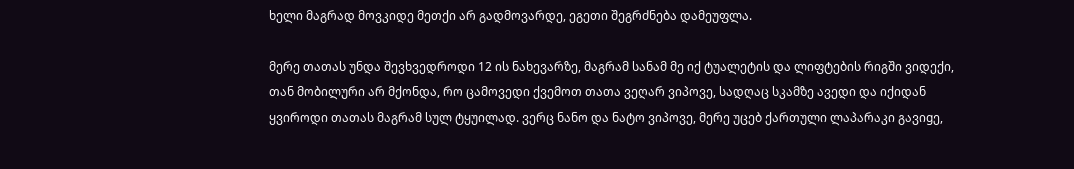ხელი მაგრად მოვკიდე მეთქი არ გადმოვარდე, ეგეთი შეგრძნება დამეუფლა.

მერე თათას უნდა შევხვედროდი 12 ის ნახევარზე, მაგრამ სანამ მე იქ ტუალეტის და ლიფტების რიგში ვიდექი, თან მობილური არ მქონდა, რო ცამოვედი ქვემოთ თათა ვეღარ ვიპოვე, სადღაც სკამზე ავედი და იქიდან ყვიროდი თათას მაგრამ სულ ტყუილად. ვერც ნანო და ნატო ვიპოვე, მერე უცებ ქართული ლაპარაკი გავიgე,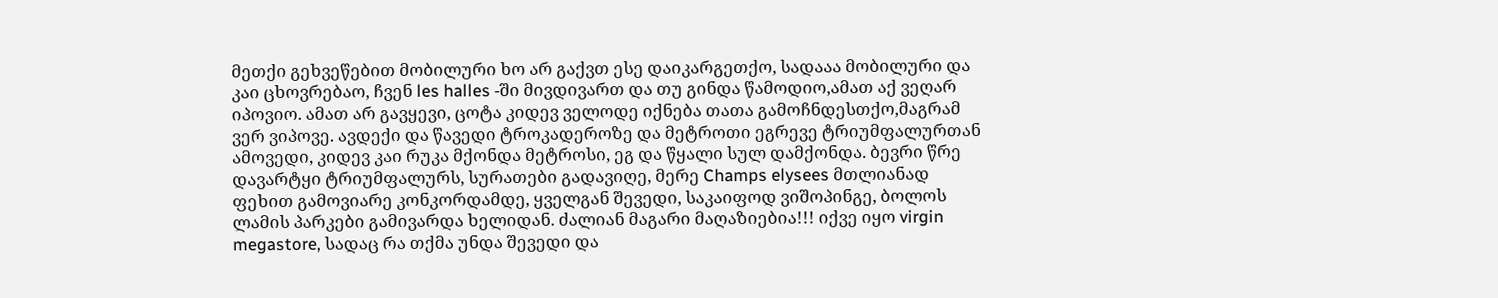მეთქი გეხვეწებით მობილური ხო არ გაქვთ ესე დაიკარგეთქო, სადააა მობილური და კაი ცხოვრებაო, ჩვენ les halles -ში მივდივართ და თუ გინდა წამოდიო,ამათ აქ ვეღარ იპოვიო. ამათ არ გავყევი, ცოტა კიდევ ველოდე იქნება თათა გამოჩნდესთქო,მაგრამ ვერ ვიპოვე. ავდექი და წავედი ტროკადეროზე და მეტროთი ეგრევე ტრიუმფალურთან ამოვედი, კიდევ კაი რუკა მქონდა მეტროსი, ეგ და წყალი სულ დამქონდა. ბევრი წრე დავარტყი ტრიუმფალურს, სურათები გადავიღე, მერე Champs elysees მთლიანად ფეხით გამოვიარე კონკორდამდე, ყველგან შევედი, საკაიფოდ ვიშოპინგე, ბოლოს ლამის პარკები გამივარდა ხელიდან. ძალიან მაგარი მაღაზიებია!!! იქვე იყო virgin megastore, სადაც რა თქმა უნდა შევედი და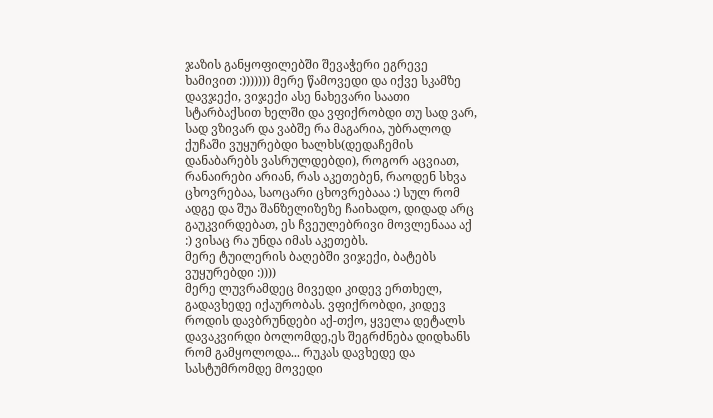ჯაზის განყოფილებში შევაჭერი ეგრევე ხამივით :))))))) მერე წამოვედი და იქვე სკამზე დავჯექი, ვიჯექი ასე ნახევარი საათი სტარბაქსით ხელში და ვფიქრობდი თუ სად ვარ, სად ვზივარ და ვაბშე რა მაგარია, უბრალოდ ქუჩაში ვუყურებდი ხალხს(დედაჩემის დანაბარებს ვასრულდებდი), როგორ აცვიათ, რანაირები არიან, რას აკეთებენ, რაოდენ სხვა ცხოვრებაა, საოცარი ცხოვრებააა :) სულ რომ ადგე და შუა შანზელიზეზე ჩაიხადო, დიდად არც გაუკვირდებათ, ეს ჩვეულებრივი მოვლენააა აქ :) ვისაც რა უნდა იმას აკეთებს.
მერე ტუილერის ბაღებში ვიჯექი, ბატებს ვუყურებდი :))))
მერე ლუვრამდეც მივედი კიდევ ერთხელ, გადავხედე იქაურობას. ვფიქრობდი, კიდევ როდის დავბრუნდები აქ-თქო, ყველა დეტალს დავაკვირდი ბოლომდე,ეს შეგრძნება დიდხანს რომ გამყოლოდა... რუკას დავხედე და სასტუმრომდე მოვედი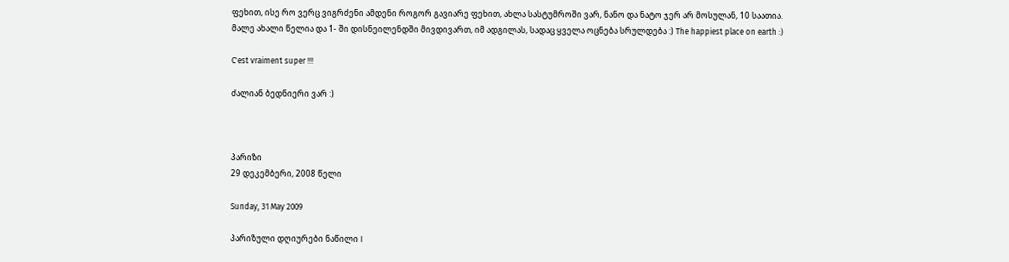ფეხით, ისე რო ვერც ვიგრძენი ამდენი როგორ გავიარე ფეხით, ახლა სასტუმროში ვარ, ნანო და ნატო ჯერ არ მოსულან, 10 საათია.
მალე ახალი წელია და 1- ში დისნეილენდში მივდივართ, იმ ადგილას, სადაც ყველა ოცნება სრულდება :) The happiest place on earth :)

C'est vraiment super !!!

ძალიან ბედნიერი ვარ :)



პარიზი
29 დეკემბერი, 2008 წელი

Sunday, 31 May 2009

პარიზული დღიურები ნაწილი I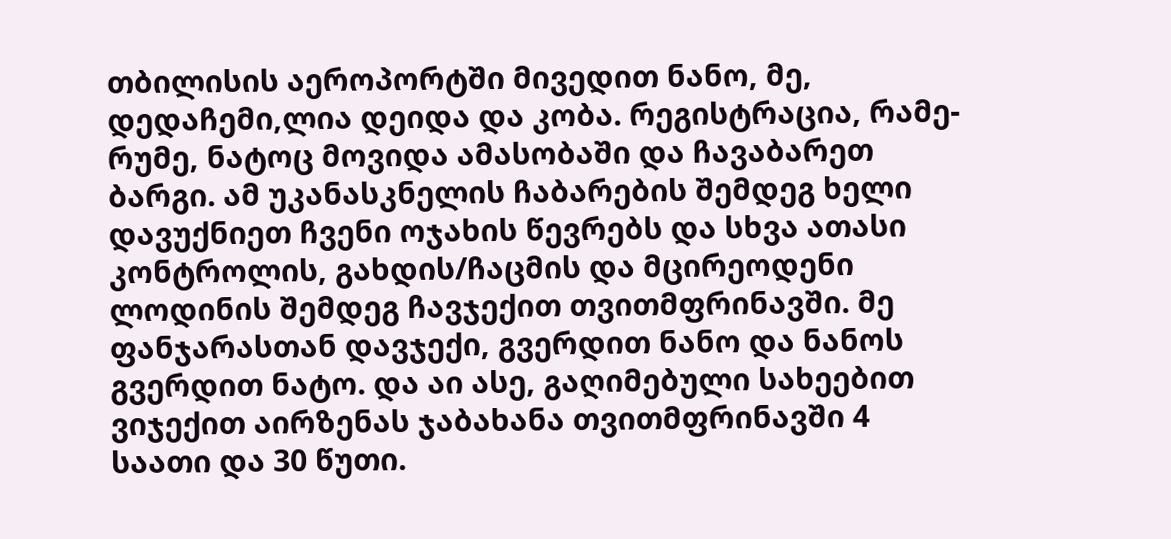თბილისის აეროპორტში მივედით ნანო, მე, დედაჩემი,ლია დეიდა და კობა. რეგისტრაცია, რამე-რუმე, ნატოც მოვიდა ამასობაში და ჩავაბარეთ ბარგი. ამ უკანასკნელის ჩაბარების შემდეგ ხელი დავუქნიეთ ჩვენი ოჯახის წევრებს და სხვა ათასი კონტროლის, გახდის/ჩაცმის და მცირეოდენი ლოდინის შემდეგ ჩავჯექით თვითმფრინავში. მე ფანჯარასთან დავჯექი, გვერდით ნანო და ნანოს გვერდით ნატო. და აი ასე, გაღიმებული სახეებით ვიჯექით აირზენას ჯაბახანა თვითმფრინავში 4 საათი და 30 წუთი.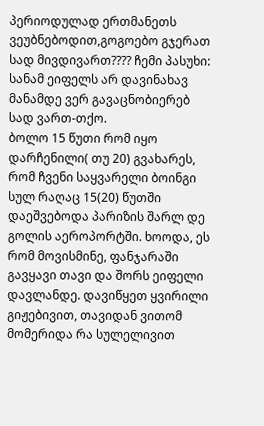პერიოდულად ერთმანეთს ვეუბნებოდით,გოგოებო გჯერათ სად მივდივართ???? ჩემი პასუხი: სანამ ეიფელს არ დავინახავ მანამდე ვერ გავაცნობიერებ სად ვართ-თქო.
ბოლო 15 წუთი რომ იყო დარჩენილი( თუ 20) გვახარეს, რომ ჩვენი საყვარელი ბოინგი სულ რაღაც 15(20) წუთში დაეშვებოდა პარიზის შარლ დე გოლის აეროპორტში. ხოოდა, ეს რომ მოვისმინე, ფანჯარაში გავყავი თავი და შორს ეიფელი დავლანდე. დავიწყეთ ყვირილი გიჟებივით, თავიდან ვითომ მომერიდა რა სულელივით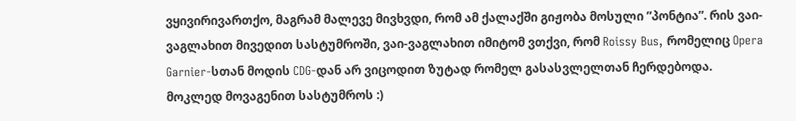ვყივირივართქო, მაგრამ მალევე მივხვდი, რომ ამ ქალაქში გიჟობა მოსული ”პონტია”. რის ვაი-ვაგლახით მივედით სასტუმროში, ვაი-ვაგლახით იმიტომ ვთქვი, რომ Roissy Bus, რომელიც Opera Garnier-სთან მოდის CDG-დან არ ვიცოდით ზუტად რომელ გასასვლელთან ჩერდებოდა.
მოკლედ მოვაგენით სასტუმროს :)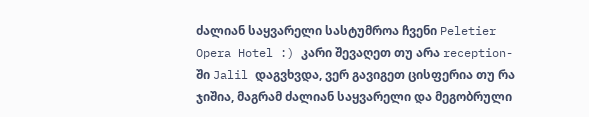ძალიან საყვარელი სასტუმროა ჩვენი Peletier Opera Hotel :) კარი შევაღეთ თუ არა reception-ში Jalil დაგვხვდა, ვერ გავიგეთ ცისფერია თუ რა ჯიშია, მაგრამ ძალიან საყვარელი და მეგობრული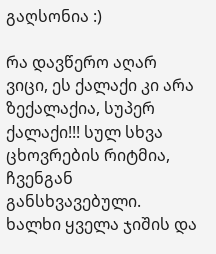გაღსონია :)

რა დავწერო აღარ ვიცი, ეს ქალაქი კი არა ზექალაქია, სუპერ ქალაქი!!! სულ სხვა ცხოვრების რიტმია, ჩვენგან განსხვავებული. ხალხი ყველა ჯიშის და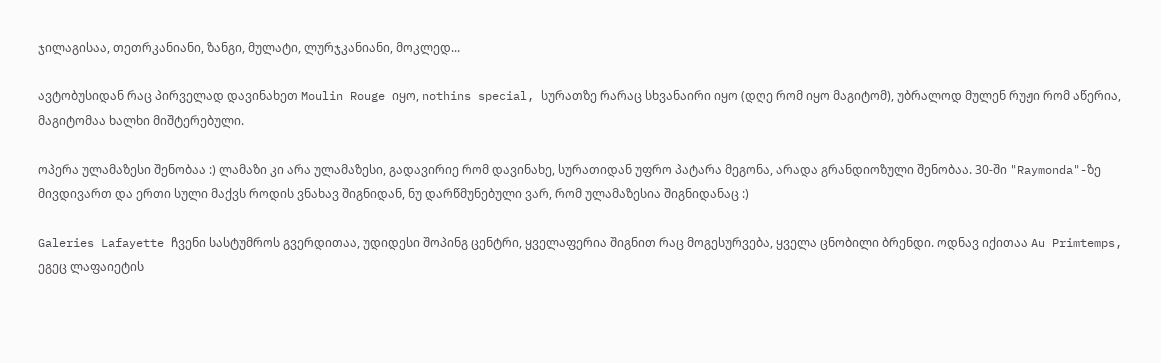ჯილაგისაა, თეთრკანიანი, ზანგი, მულატი, ლურჯკანიანი, მოკლედ...

ავტობუსიდან რაც პირველად დავინახეთ Moulin Rouge იყო, nothins special, სურათზე რარაც სხვანაირი იყო (დღე რომ იყო მაგიტომ), უბრალოდ მულენ რუჟი რომ აწერია, მაგიტომაა ხალხი მიშტერებული.

ოპერა ულამაზესი შენობაა :) ლამაზი კი არა ულამაზესი, გადავირიე რომ დავინახე, სურათიდან უფრო პატარა მეგონა, არადა გრანდიოზული შენობაა. 30-ში "Raymonda"-ზე მივდივართ და ერთი სული მაქვს როდის ვნახავ შიგნიდან, ნუ დარწმუნებული ვარ, რომ ულამაზესია შიგნიდანაც :)

Galeries Lafayette ჩვენი სასტუმროს გვერდითაა, უდიდესი შოპინგ ცენტრი, ყველაფერია შიგნით რაც მოგესურვება, ყველა ცნობილი ბრენდი. ოდნავ იქითაა Au Primtemps, ეგეც ლაფაიეტის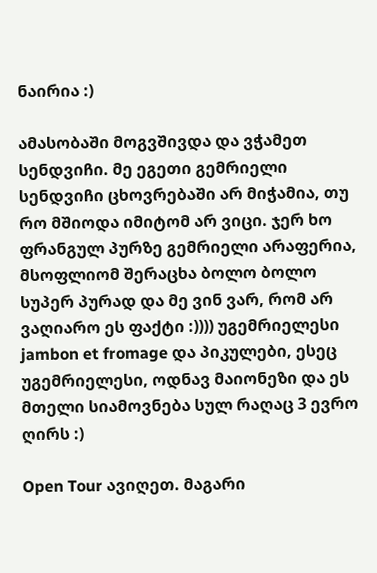ნაირია :)

ამასობაში მოგვშივდა და ვჭამეთ სენდვიჩი. მე ეგეთი გემრიელი სენდვიჩი ცხოვრებაში არ მიჭამია, თუ რო მშიოდა იმიტომ არ ვიცი. ჯერ ხო ფრანგულ პურზე გემრიელი არაფერია, მსოფლიომ შერაცხა ბოლო ბოლო სუპერ პურად და მე ვინ ვარ, რომ არ ვაღიარო ეს ფაქტი :)))) უგემრიელესი jambon et fromage და პიკულები, ესეც უგემრიელესი, ოდნავ მაიონეზი და ეს მთელი სიამოვნება სულ რაღაც 3 ევრო ღირს :)

Open Tour ავიღეთ. მაგარი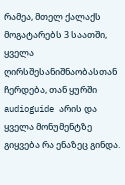რამეა, მთელ ქალაქს მოგატარებს 3 საათში, ყველა ღირსშესანიშნაობასთან ჩერდება, თან ყურში audioguide არის და ყველა მონუმენტზე გიყვება რა ენაზეც გინდა.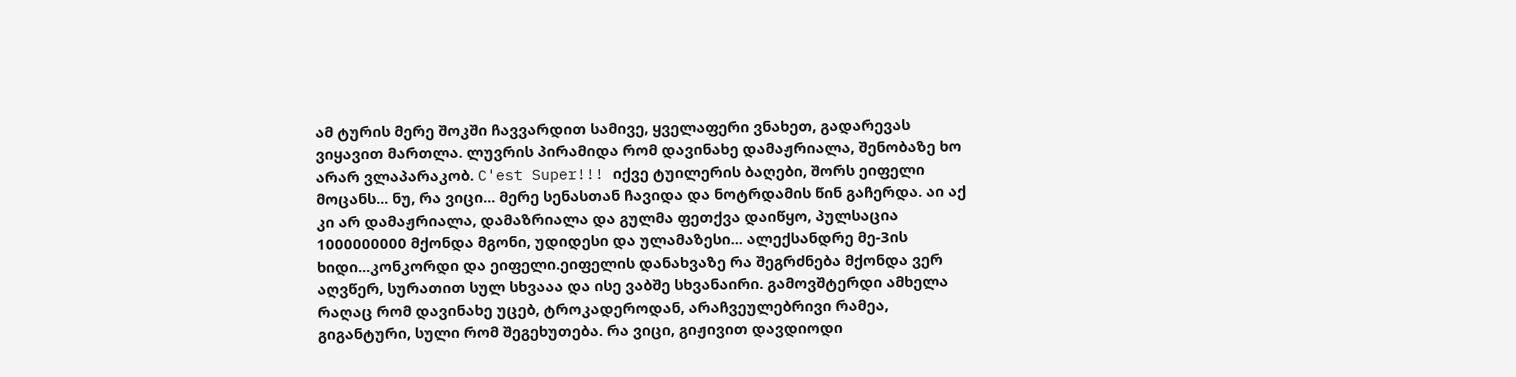ამ ტურის მერე შოკში ჩავვარდით სამივე, ყველაფერი ვნახეთ, გადარევას ვიყავით მართლა. ლუვრის პირამიდა რომ დავინახე დამაჟრიალა, შენობაზე ხო არარ ვლაპარაკობ. C'est Super!!! იქვე ტუილერის ბაღები, შორს ეიფელი მოცანს... ნუ, რა ვიცი... მერე სენასთან ჩავიდა და ნოტრდამის წინ გაჩერდა. აი აქ კი არ დამაჟრიალა, დამაზრიალა და გულმა ფეთქვა დაიწყო, პულსაცია 1000000000 მქონდა მგონი, უდიდესი და ულამაზესი... ალექსანდრე მე-3ის ხიდი...კონკორდი და ეიფელი.ეიფელის დანახვაზე რა შეგრძნება მქონდა ვერ აღვწერ, სურათით სულ სხვააა და ისე ვაბშე სხვანაირი. გამოვშტერდი ამხელა რაღაც რომ დავინახე უცებ, ტროკადეროდან, არაჩვეულებრივი რამეა, გიგანტური, სული რომ შეგეხუთება. რა ვიცი, გიჟივით დავდიოდი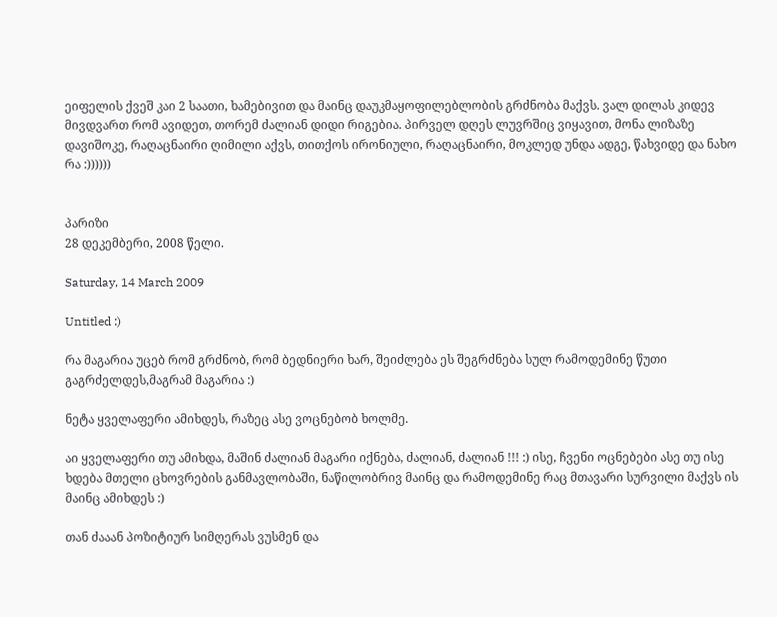ეიფელის ქვეშ კაი 2 საათი, ხამებივით და მაინც დაუკმაყოფილებლობის გრძნობა მაქვს. ვალ დილას კიდევ მივდვართ რომ ავიდეთ, თორემ ძალიან დიდი რიგებია. პირველ დღეს ლუვრშიც ვიყავით, მონა ლიზაზე დავიშოკე, რაღაცნაირი ღიმილი აქვს, თითქოს ირონიული, რაღაცნაირი, მოკლედ უნდა ადგე, წახვიდე და ნახო რა :))))))


პარიზი
28 დეკემბერი, 2008 წელი.

Saturday, 14 March 2009

Untitled :)

რა მაგარია უცებ რომ გრძნობ, რომ ბედნიერი ხარ, შეიძლება ეს შეგრძნება სულ რამოდემინე წუთი გაგრძელდეს,მაგრამ მაგარია :)

ნეტა ყველაფერი ამიხდეს, რაზეც ასე ვოცნებობ ხოლმე.

აი ყველაფერი თუ ამიხდა, მაშინ ძალიან მაგარი იქნება, ძალიან, ძალიან !!! :) ისე, ჩვენი ოცნებები ასე თუ ისე ხდება მთელი ცხოვრების განმავლობაში, ნაწილობრივ მაინც და რამოდემინე რაც მთავარი სურვილი მაქვს ის მაინც ამიხდეს :)

თან ძააან პოზიტიურ სიმღერას ვუსმენ და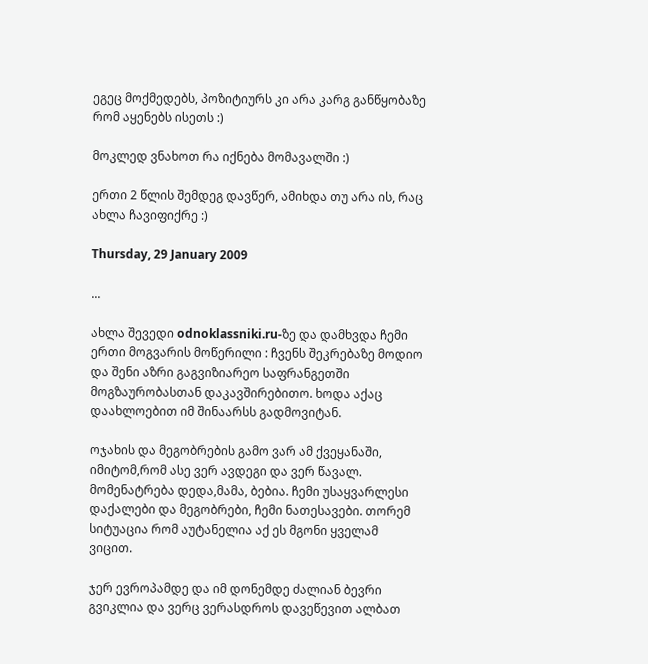ეგეც მოქმედებს, პოზიტიურს კი არა კარგ განწყობაზე რომ აყენებს ისეთს :)

მოკლედ ვნახოთ რა იქნება მომავალში :)

ერთი 2 წლის შემდეგ დავწერ, ამიხდა თუ არა ის, რაც ახლა ჩავიფიქრე :)

Thursday, 29 January 2009

...

ახლა შევედი odnoklassniki.ru-ზე და დამხვდა ჩემი ერთი მოგვარის მოწერილი : ჩვენს შეკრებაზე მოდიო და შენი აზრი გაგვიზიარეო საფრანგეთში მოგზაურობასთან დაკავშირებითო. ხოდა აქაც დაახლოებით იმ შინაარსს გადმოვიტან.

ოჯახის და მეგობრების გამო ვარ ამ ქვეყანაში, იმიტომ,რომ ასე ვერ ავდეგი და ვერ წავალ. მომენატრება დედა,მამა, ბებია. ჩემი უსაყვარლესი დაქალები და მეგობრები, ჩემი ნათესავები. თორემ სიტუაცია რომ აუტანელია აქ ეს მგონი ყველამ ვიცით.

ჯერ ევროპამდე და იმ დონემდე ძალიან ბევრი გვიკლია და ვერც ვერასდროს დავეწევით ალბათ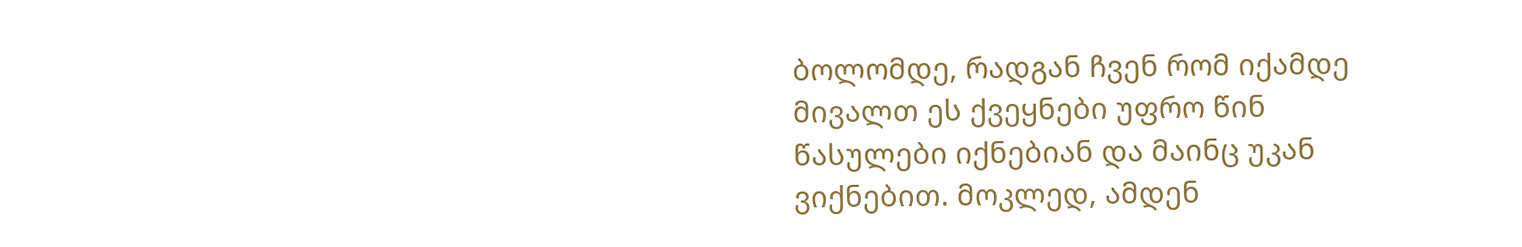ბოლომდე, რადგან ჩვენ რომ იქამდე მივალთ ეს ქვეყნები უფრო წინ წასულები იქნებიან და მაინც უკან ვიქნებით. მოკლედ, ამდენ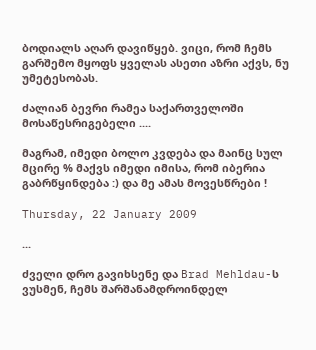ბოდიალს აღარ დავიწყებ. ვიცი, რომ ჩემს გარშემო მყოფს ყველას ასეთი აზრი აქვს, ნუ უმეტესობას.

ძალიან ბევრი რამეა საქართველოში მოსაწესრიგებელი ....

მაგრამ, იმედი ბოლო კვდება და მაინც სულ მცირე % მაქვს იმედი იმისა, რომ იბერია გაბრწყინდება :) და მე ამას მოვესწრები !

Thursday, 22 January 2009

...

ძველი დრო გავიხსენე და Brad Mehldau-ს ვუსმენ, ჩემს შარშანამდროინდელ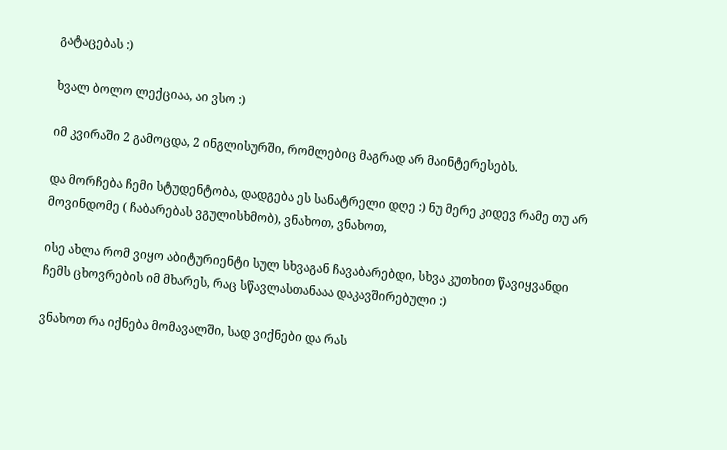გატაცებას :)

ხვალ ბოლო ლექციაა, აი ვსო :)

იმ კვირაში 2 გამოცდა, 2 ინგლისურში, რომლებიც მაგრად არ მაინტერესებს.

და მორჩება ჩემი სტუდენტობა, დადგება ეს სანატრელი დღე :) ნუ მერე კიდევ რამე თუ არ მოვინდომე ( ჩაბარებას ვგულისხმობ), ვნახოთ, ვნახოთ,

ისე ახლა რომ ვიყო აბიტურიენტი სულ სხვაგან ჩავაბარებდი, სხვა კუთხით წავიყვანდი ჩემს ცხოვრების იმ მხარეს, რაც სწავლასთანააა დაკავშირებული :)

ვნახოთ რა იქნება მომავალში, სად ვიქნები და რას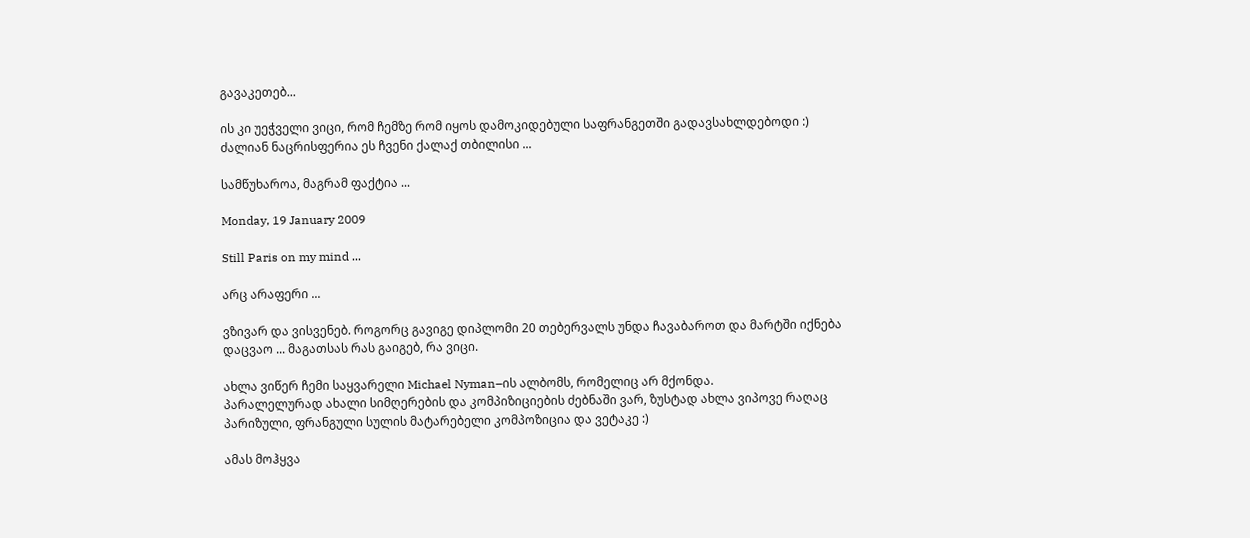გავაკეთებ...

ის კი უეჭველი ვიცი, რომ ჩემზე რომ იყოს დამოკიდებული საფრანგეთში გადავსახლდებოდი :) ძალიან ნაცრისფერია ეს ჩვენი ქალაქ თბილისი ...

სამწუხაროა, მაგრამ ფაქტია ...

Monday, 19 January 2009

Still Paris on my mind ...

არც არაფერი ...

ვზივარ და ვისვენებ. როგორც გავიგე დიპლომი 20 თებერვალს უნდა ჩავაბაროთ და მარტში იქნება დაცვაო ... მაგათსას რას გაიგებ, რა ვიცი.

ახლა ვიწერ ჩემი საყვარელი Michael Nyman–ის ალბომს, რომელიც არ მქონდა.
პარალელურად ახალი სიმღერების და კომპიზიციების ძებნაში ვარ, ზუსტად ახლა ვიპოვე რაღაც პარიზული, ფრანგული სულის მატარებელი კომპოზიცია და ვეტაკე :)

ამას მოჰყვა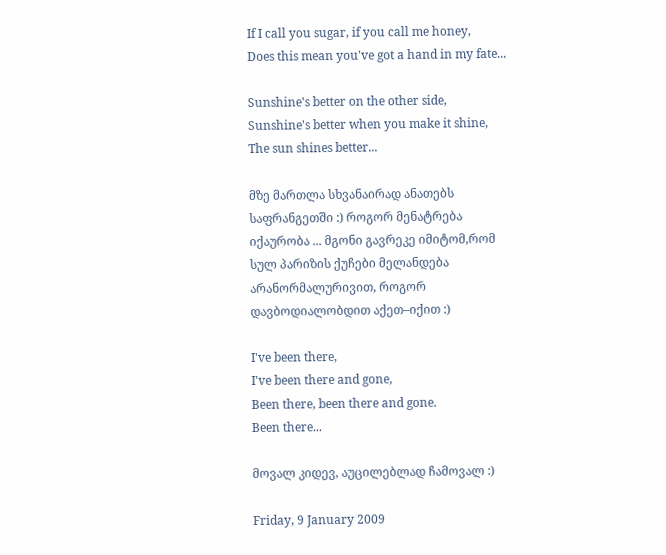If I call you sugar, if you call me honey,
Does this mean you've got a hand in my fate...

Sunshine's better on the other side,
Sunshine's better when you make it shine,
The sun shines better...

მზე მართლა სხვანაირად ანათებს საფრანგეთში :) როგორ მენატრება იქაურობა ... მგონი გავრეკე იმიტომ,რომ სულ პარიზის ქუჩები მელანდება არანორმალურივით, როგორ დავბოდიალობდით აქეთ–იქით :)

I've been there,
I've been there and gone,
Been there, been there and gone.
Been there...

მოვალ კიდევ, აუცილებლად ჩამოვალ :)

Friday, 9 January 2009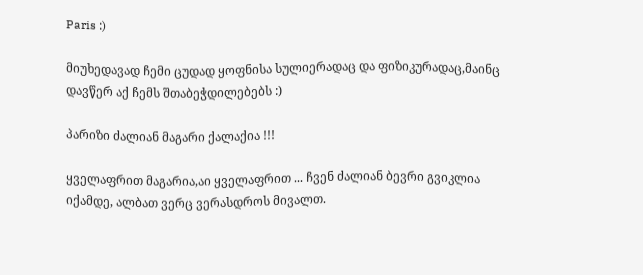Paris :)

მიუხედავად ჩემი ცუდად ყოფნისა სულიერადაც და ფიზიკურადაც,მაინც დავწერ აქ ჩემს შთაბეჭდილებებს :)

პარიზი ძალიან მაგარი ქალაქია !!!

ყველაფრით მაგარია,აი ყველაფრით ... ჩვენ ძალიან ბევრი გვიკლია იქამდე, ალბათ ვერც ვერასდროს მივალთ.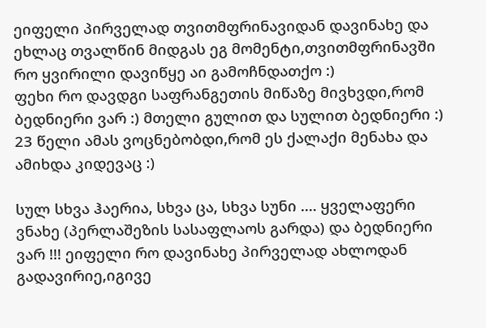ეიფელი პირველად თვითმფრინავიდან დავინახე და ეხლაც თვალწინ მიდგას ეგ მომენტი,თვითმფრინავში რო ყვირილი დავიწყე აი გამოჩნდათქო :)
ფეხი რო დავდგი საფრანგეთის მიწაზე მივხვდი,რომ ბედნიერი ვარ :) მთელი გულით და სულით ბედნიერი :) 23 წელი ამას ვოცნებობდი,რომ ეს ქალაქი მენახა და ამიხდა კიდევაც :)

სულ სხვა ჰაერია, სხვა ცა, სხვა სუნი .... ყველაფერი ვნახე (პერლაშეზის სასაფლაოს გარდა) და ბედნიერი ვარ !!! ეიფელი რო დავინახე პირველად ახლოდან გადავირიე,იგივე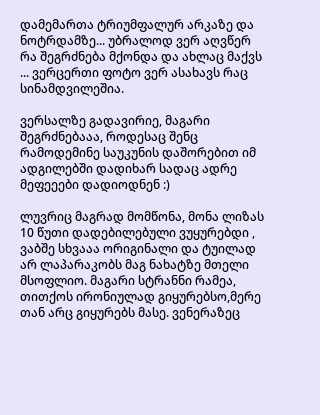დამემართა ტრიუმფალურ არკაზე და ნოტრდამზე... უბრალოდ ვერ აღვწერ რა შეგრძნება მქონდა და ახლაც მაქვს ... ვერცერთი ფოტო ვერ ასახავს რაც სინამდვილეშია.

ვერსალზე გადავირიე, მაგარი შეგრძნებააა, როდესაც შენც რამოდემინე საუკუნის დაშორებით იმ ადგილებში დადიხარ სადაც ადრე მეფეეები დადიოდნენ :)

ლუვრიც მაგრად მომწონა, მონა ლიზას 10 წუთი დადებილებული ვუყურებდი , ვაბშე სხვააა ორიგინალი და ტუილად არ ლაპარაკობს მაგ ნახატზე მთელი მსოფლიო. მაგარი სტრანნი რამეა, თითქოს ირონიულად გიყურებსო,მერე თან არც გიყურებს მასე. ვენერაზეც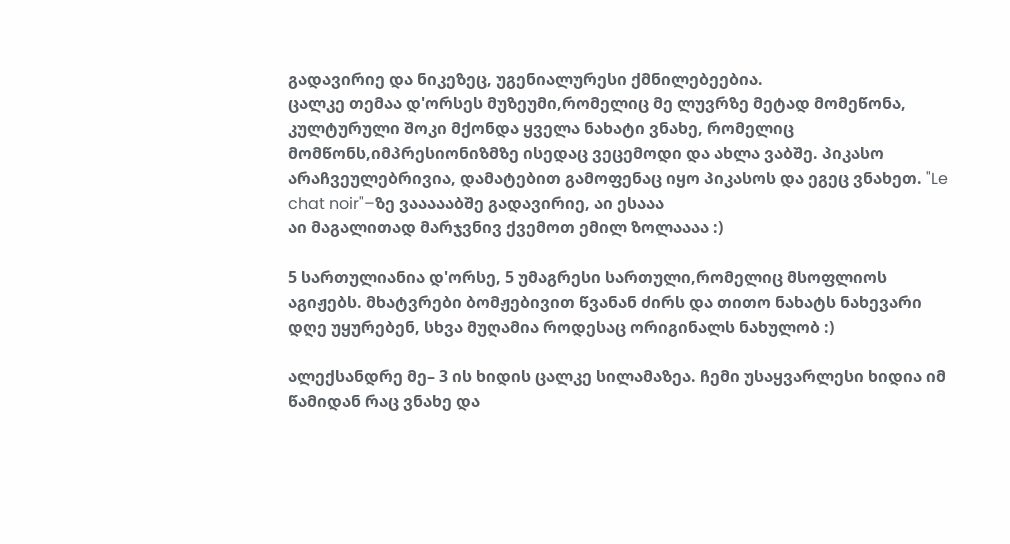გადავირიე და ნიკეზეც, უგენიალურესი ქმნილებეებია.
ცალკე თემაა დ'ორსეს მუზეუმი,რომელიც მე ლუვრზე მეტად მომეწონა, კულტურული შოკი მქონდა ყველა ნახატი ვნახე, რომელიც მომწონს,იმპრესიონიზმზე ისედაც ვეცემოდი და ახლა ვაბშე. პიკასო არაჩვეულებრივია, დამატებით გამოფენაც იყო პიკასოს და ეგეც ვნახეთ. "Le chat noir"–ზე ვაააააბშე გადავირიე, აი ესააა
აი მაგალითად მარჯვნივ ქვემოთ ემილ ზოლაააა :)

5 სართულიანია დ'ორსე, 5 უმაგრესი სართული,რომელიც მსოფლიოს აგიჟებს. მხატვრები ბომჟებივით წვანან ძირს და თითო ნახატს ნახევარი დღე უყურებენ, სხვა მუღამია როდესაც ორიგინალს ნახულობ :)

ალექსანდრე მე– 3 ის ხიდის ცალკე სილამაზეა. ჩემი უსაყვარლესი ხიდია იმ წამიდან რაც ვნახე და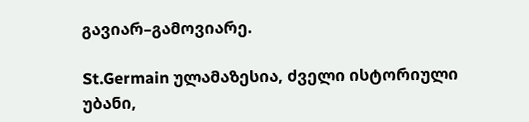გავიარ–გამოვიარე.

St.Germain ულამაზესია, ძველი ისტორიული უბანი,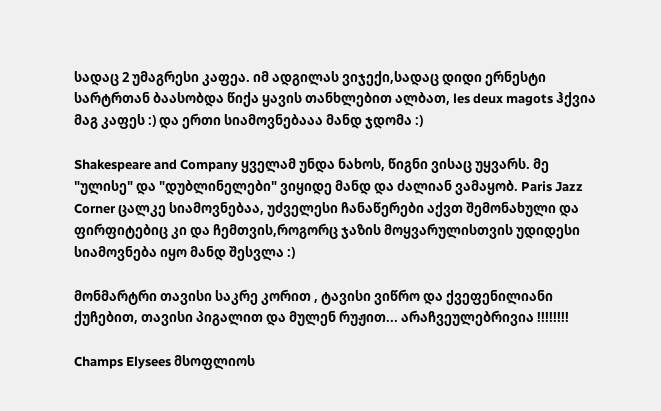სადაც 2 უმაგრესი კაფეა. იმ ადგილას ვიჯექი,სადაც დიდი ერნესტი სარტრთან ბაასობდა წიქა ყავის თანხლებით ალბათ, les deux magots ჰქვია მაგ კაფეს :) და ერთი სიამოვნებააა მანდ ჯდომა :)

Shakespeare and Company ყველამ უნდა ნახოს, წიგნი ვისაც უყვარს. მე "ულისე" და "დუბლინელები" ვიყიდე მანდ და ძალიან ვამაყობ. Paris Jazz Corner ცალკე სიამოვნებაა, უძველესი ჩანაწერები აქვთ შემონახული და ფირფიტებიც კი და ჩემთვის,როგორც ჯაზის მოყვარულისთვის უდიდესი სიამოვნება იყო მანდ შესვლა :)

მონმარტრი თავისი საკრე კორით , ტავისი ვიწრო და ქვეფენილიანი ქუჩებით, თავისი პიგალით და მულენ რუჟით... არაჩვეულებრივია !!!!!!!!

Champs Elysees მსოფლიოს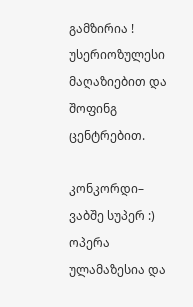გამზირია ! უსერიოზულესი მაღაზიებით და შოფინგ ცენტრებით.

კონკორდი– ვაბშე სუპერ :)
ოპერა ულამაზესია და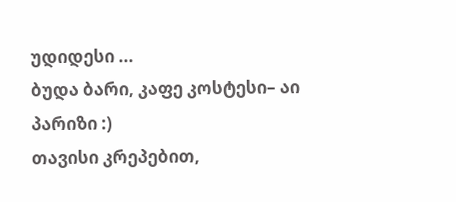უდიდესი ...
ბუდა ბარი, კაფე კოსტესი– აი პარიზი :)
თავისი კრეპებით,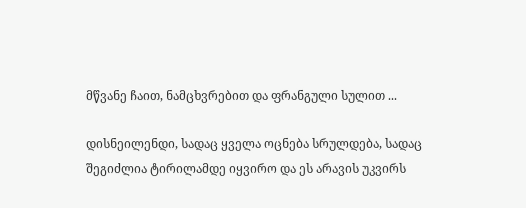მწვანე ჩაით, ნამცხვრებით და ფრანგული სულით ...

დისნეილენდი, სადაც ყველა ოცნება სრულდება, სადაც შეგიძლია ტირილამდე იყვირო და ეს არავის უკვირს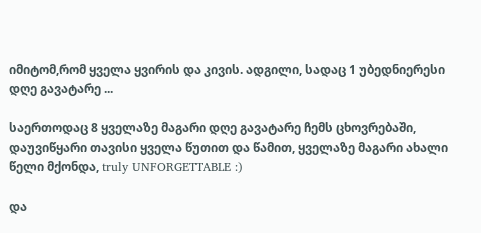იმიტომ,რომ ყველა ყვირის და კივის. ადგილი, სადაც 1 უბედნიერესი დღე გავატარე ...

საერთოდაც 8 ყველაზე მაგარი დღე გავატარე ჩემს ცხოვრებაში, დაუვიწყარი თავისი ყველა წუთით და წამით, ყველაზე მაგარი ახალი წელი მქონდა, truly UNFORGETTABLE :)

და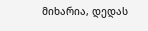მიხარია, დედას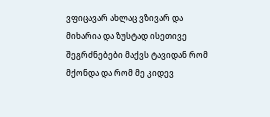ვფიცავარ ახლაც ვზივარ და მიხარია და ზუსტად ისეთივე შეგრძნებები მაქვს ტავიდან რომ მქონდა და რომ მე კიდევ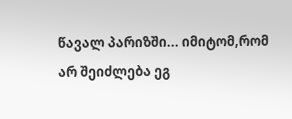წავალ პარიზში... იმიტომ,რომ არ შეიძლება ეგ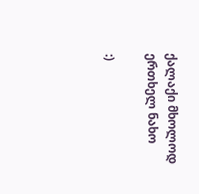ქალაქი მხოლოდ ერთხელ ნახო

:)